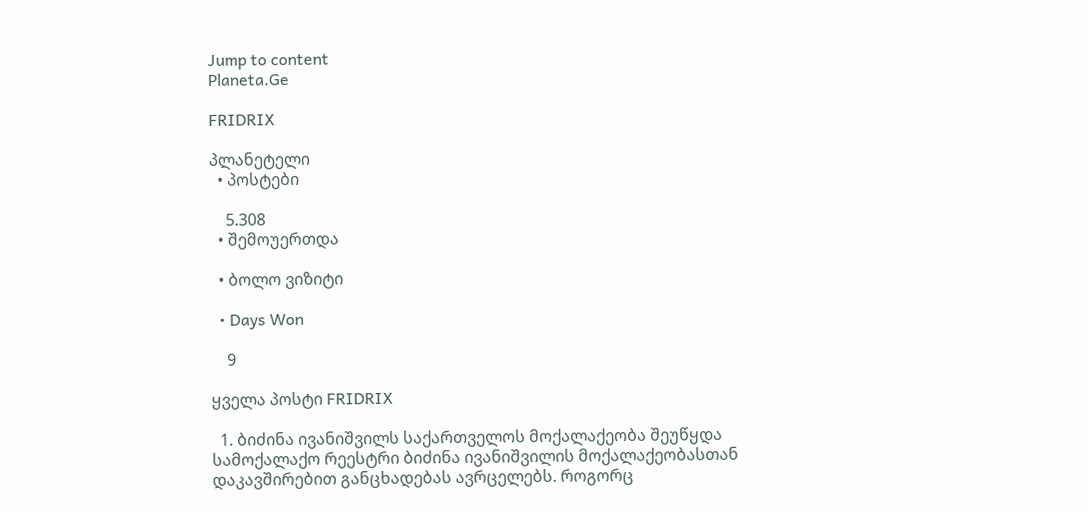Jump to content
Planeta.Ge

FRIDRIX

პლანეტელი
  • პოსტები

    5.308
  • შემოუერთდა

  • ბოლო ვიზიტი

  • Days Won

    9

ყველა პოსტი FRIDRIX

  1. ბიძინა ივანიშვილს საქართველოს მოქალაქეობა შეუწყდა სამოქალაქო რეესტრი ბიძინა ივანიშვილის მოქალაქეობასთან დაკავშირებით განცხადებას ავრცელებს. როგორც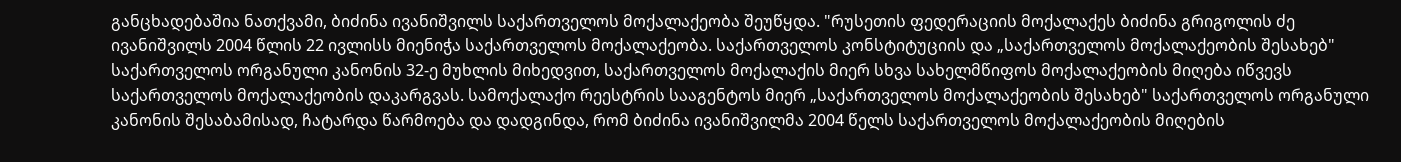განცხადებაშია ნათქვამი, ბიძინა ივანიშვილს საქართველოს მოქალაქეობა შეუწყდა. "რუსეთის ფედერაციის მოქალაქეს ბიძინა გრიგოლის ძე ივანიშვილს 2004 წლის 22 ივლისს მიენიჭა საქართველოს მოქალაქეობა. საქართველოს კონსტიტუციის და „საქართველოს მოქალაქეობის შესახებ" საქართველოს ორგანული კანონის 32-ე მუხლის მიხედვით, საქართველოს მოქალაქის მიერ სხვა სახელმწიფოს მოქალაქეობის მიღება იწვევს საქართველოს მოქალაქეობის დაკარგვას. სამოქალაქო რეესტრის სააგენტოს მიერ „საქართველოს მოქალაქეობის შესახებ" საქართველოს ორგანული კანონის შესაბამისად, ჩატარდა წარმოება და დადგინდა, რომ ბიძინა ივანიშვილმა 2004 წელს საქართველოს მოქალაქეობის მიღების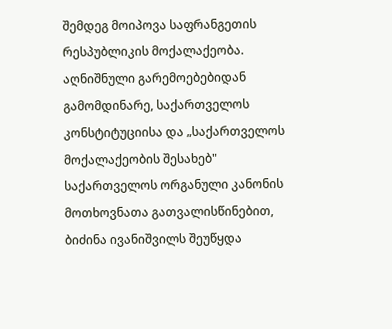შემდეგ მოიპოვა საფრანგეთის რესპუბლიკის მოქალაქეობა. აღნიშნული გარემოებებიდან გამომდინარე, საქართველოს კონსტიტუციისა და „საქართველოს მოქალაქეობის შესახებ" საქართველოს ორგანული კანონის მოთხოვნათა გათვალისწინებით, ბიძინა ივანიშვილს შეუწყდა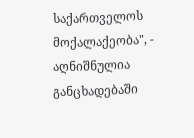საქართველოს მოქალაქეობა", - აღნიშნულია განცხადებაში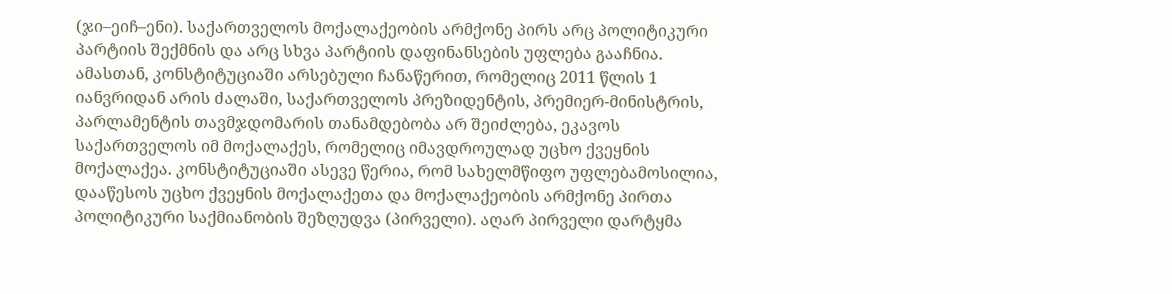(ჯი–ეიჩ–ენი). საქართველოს მოქალაქეობის არმქონე პირს არც პოლიტიკური პარტიის შექმნის და არც სხვა პარტიის დაფინანსების უფლება გააჩნია. ამასთან, კონსტიტუციაში არსებული ჩანაწერით, რომელიც 2011 წლის 1 იანვრიდან არის ძალაში, საქართველოს პრეზიდენტის, პრემიერ-მინისტრის, პარლამენტის თავმჯდომარის თანამდებობა არ შეიძლება, ეკავოს საქართველოს იმ მოქალაქეს, რომელიც იმავდროულად უცხო ქვეყნის მოქალაქეა. კონსტიტუციაში ასევე წერია, რომ სახელმწიფო უფლებამოსილია, დააწესოს უცხო ქვეყნის მოქალაქეთა და მოქალაქეობის არმქონე პირთა პოლიტიკური საქმიანობის შეზღუდვა (პირველი). აღარ პირველი დარტყმა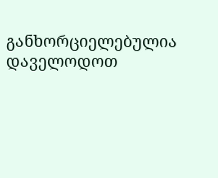განხორციელებულია დაველოდოთ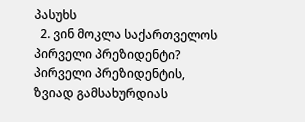პასუხს
  2. ვინ მოკლა საქართველოს პირველი პრეზიდენტი? პირველი პრეზიდენტის, ზვიად გამსახურდიას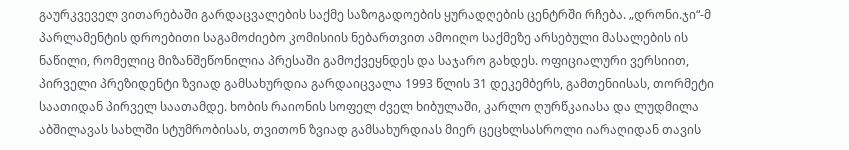გაურკვეველ ვითარებაში გარდაცვალების საქმე საზოგადოების ყურადღების ცენტრში რჩება. „დრონი.ჯი“-მ პარლამენტის დროებითი საგამოძიებო კომისიის ნებართვით ამოიღო საქმეზე არსებული მასალების ის ნაწილი, რომელიც მიზანშეწონილია პრესაში გამოქვეყნდეს და საჯარო გახდეს. ოფიციალური ვერსიით, პირველი პრეზიდენტი ზვიად გამსახურდია გარდაიცვალა 1993 წლის 31 დეკემბერს, გამთენიისას, თორმეტი საათიდან პირველ საათამდე. ხობის რაიონის სოფელ ძველ ხიბულაში, კარლო ღურწკაიასა და ლუდმილა აბშილავას სახლში სტუმრობისას, თვითონ ზვიად გამსახურდიას მიერ ცეცხლსასროლი იარაღიდან თავის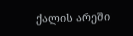ქალის არეში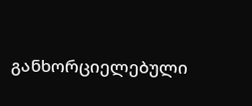განხორციელებული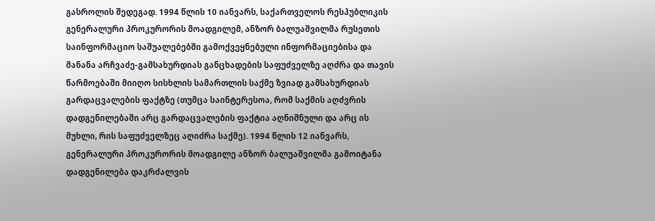გასროლის შედეგად. 1994 წლის 10 იანვარს, საქართველოს რესპუბლიკის გენერალური პროკურორის მოადგილემ, ანზორ ბალუაშვილმა რუსეთის საინფორმაციო საშუალებებში გამოქვეყნებული ინფორმაციებისა და მანანა არჩვაძე-გამსახურდიას განცხადების საფუძველზე აღძრა და თავის წარმოებაში მიიღო სისხლის სამართლის საქმე ზვიად გამსახურდიას გარდაცვალების ფაქტზე (თუმცა საინტერესოა, რომ საქმის აღძვრის დადგენილებაში არც გარდაცვალების ფაქტია აღნიშნული და არც ის მუხლი, რის საფუძველზეც აღიძრა საქმე). 1994 წლის 12 იანვარს, გენერალური პროკურორის მოადგილე ანზორ ბალუაშვილმა გამოიტანა დადგენილება დაკრძალვის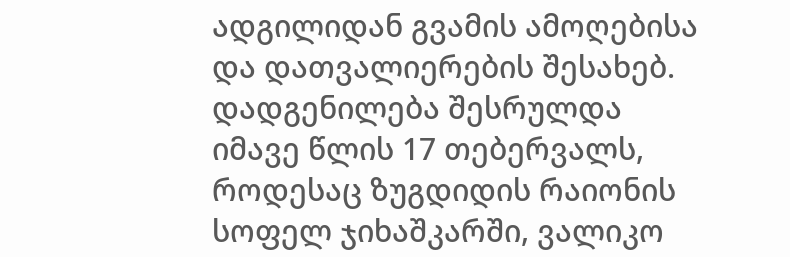ადგილიდან გვამის ამოღებისა და დათვალიერების შესახებ. დადგენილება შესრულდა იმავე წლის 17 თებერვალს, როდესაც ზუგდიდის რაიონის სოფელ ჯიხაშკარში, ვალიკო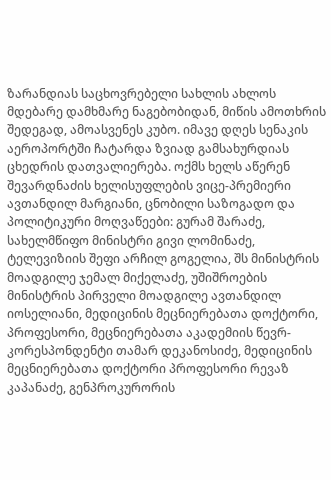ზარანდიას საცხოვრებელი სახლის ახლოს მდებარე დამხმარე ნაგებობიდან, მიწის ამოთხრის შედეგად, ამოასვენეს კუბო. იმავე დღეს სენაკის აეროპორტში ჩატარდა ზვიად გამსახურდიას ცხედრის დათვალიერება. ოქმს ხელს აწერენ შევარდნაძის ხელისუფლების ვიცე-პრემიერი ავთანდილ მარგიანი, ცნობილი საზოგადო და პოლიტიკური მოღვაწეები: გურამ შარაძე, სახელმწიფო მინისტრი გივი ლომინაძე, ტელევიზიის შეფი არჩილ გოგელია, შს მინისტრის მოადგილე ჯემალ მიქელაძე, უშიშროების მინისტრის პირველი მოადგილე ავთანდილ იოსელიანი, მედიცინის მეცნიერებათა დოქტორი, პროფესორი, მეცნიერებათა აკადემიის წევრ-კორესპონდენტი თამარ დეკანოსიძე, მედიცინის მეცნიერებათა დოქტორი პროფესორი რევაზ კაპანაძე, გენპროკურორის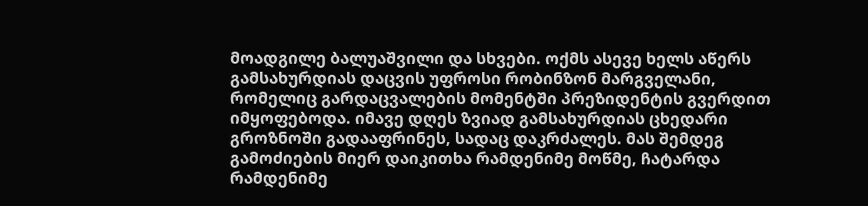მოადგილე ბალუაშვილი და სხვები. ოქმს ასევე ხელს აწერს გამსახურდიას დაცვის უფროსი რობინზონ მარგველანი, რომელიც გარდაცვალების მომენტში პრეზიდენტის გვერდით იმყოფებოდა. იმავე დღეს ზვიად გამსახურდიას ცხედარი გროზნოში გადააფრინეს, სადაც დაკრძალეს. მას შემდეგ გამოძიების მიერ დაიკითხა რამდენიმე მოწმე, ჩატარდა რამდენიმე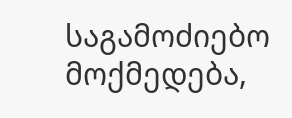საგამოძიებო მოქმედება,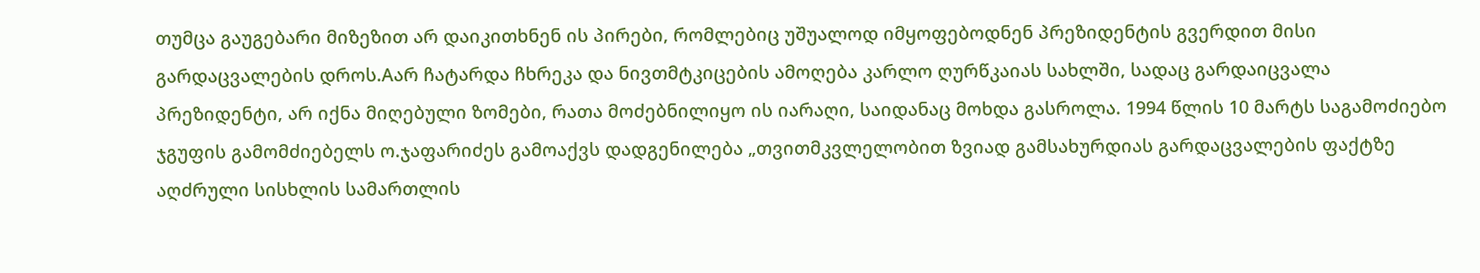თუმცა გაუგებარი მიზეზით არ დაიკითხნენ ის პირები, რომლებიც უშუალოდ იმყოფებოდნენ პრეზიდენტის გვერდით მისი გარდაცვალების დროს.Aარ ჩატარდა ჩხრეკა და ნივთმტკიცების ამოღება კარლო ღურწკაიას სახლში, სადაც გარდაიცვალა პრეზიდენტი, არ იქნა მიღებული ზომები, რათა მოძებნილიყო ის იარაღი, საიდანაც მოხდა გასროლა. 1994 წლის 10 მარტს საგამოძიებო ჯგუფის გამომძიებელს ო.ჯაფარიძეს გამოაქვს დადგენილება „თვითმკვლელობით ზვიად გამსახურდიას გარდაცვალების ფაქტზე აღძრული სისხლის სამართლის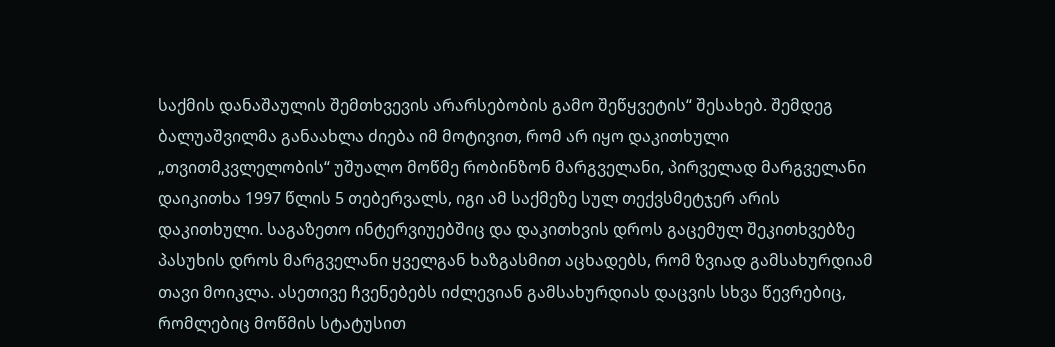საქმის დანაშაულის შემთხვევის არარსებობის გამო შეწყვეტის“ შესახებ. შემდეგ ბალუაშვილმა განაახლა ძიება იმ მოტივით, რომ არ იყო დაკითხული „თვითმკვლელობის“ უშუალო მოწმე რობინზონ მარგველანი, პირველად მარგველანი დაიკითხა 1997 წლის 5 თებერვალს, იგი ამ საქმეზე სულ თექვსმეტჯერ არის დაკითხული. საგაზეთო ინტერვიუებშიც და დაკითხვის დროს გაცემულ შეკითხვებზე პასუხის დროს მარგველანი ყველგან ხაზგასმით აცხადებს, რომ ზვიად გამსახურდიამ თავი მოიკლა. ასეთივე ჩვენებებს იძლევიან გამსახურდიას დაცვის სხვა წევრებიც, რომლებიც მოწმის სტატუსით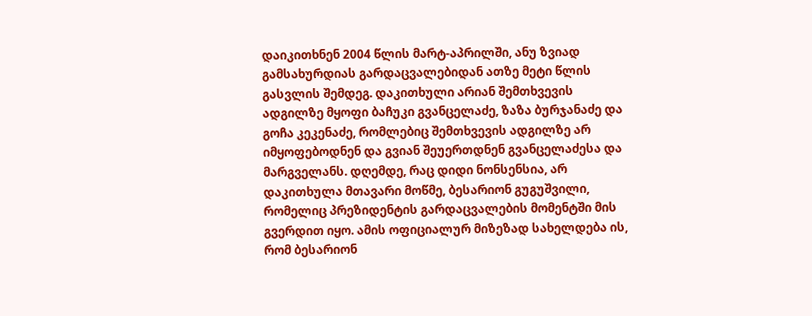დაიკითხნენ 2004 წლის მარტ-აპრილში, ანუ ზვიად გამსახურდიას გარდაცვალებიდან ათზე მეტი წლის გასვლის შემდეგ. დაკითხული არიან შემთხვევის ადგილზე მყოფი ბაჩუკი გვანცელაძე, ზაზა ბურჯანაძე და გოჩა კეკენაძე, რომლებიც შემთხვევის ადგილზე არ იმყოფებოდნენ და გვიან შეუერთდნენ გვანცელაძესა და მარგველანს. დღემდე, რაც დიდი ნონსენსია, არ დაკითხულა მთავარი მოწმე, ბესარიონ გუგუშვილი, რომელიც პრეზიდენტის გარდაცვალების მომენტში მის გვერდით იყო. ამის ოფიციალურ მიზეზად სახელდება ის, რომ ბესარიონ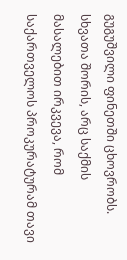გუგუშვილი ფინეთში ცხოვრობს. სხვათა შორის, არც საქმის მასალებით ირკვევა, რომ საქართველოს პროკურატურამ თავი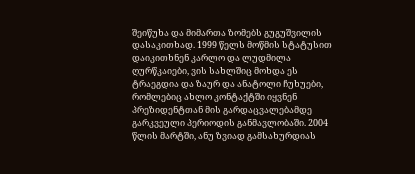შეიწუხა და მიმართა ზომებს გუგუშვილის დასაკითხად. 1999 წელს მოწმის სტატუსით დაიკითხნენ კარლო და ლუდმილა ღურწკაიები, ვის სახლშიც მოხდა ეს ტრაეგდია და ზაურ და ანატოლი ჩუხუები, რომლებიც ახლო კონტაქტში იყვნენ პრეზიდენტთან მის გარდაცვალებამდე გარკვეული პერიოდის განმავლობაში. 2004 წლის მარტში, ანუ ზვიად გამსახურდიას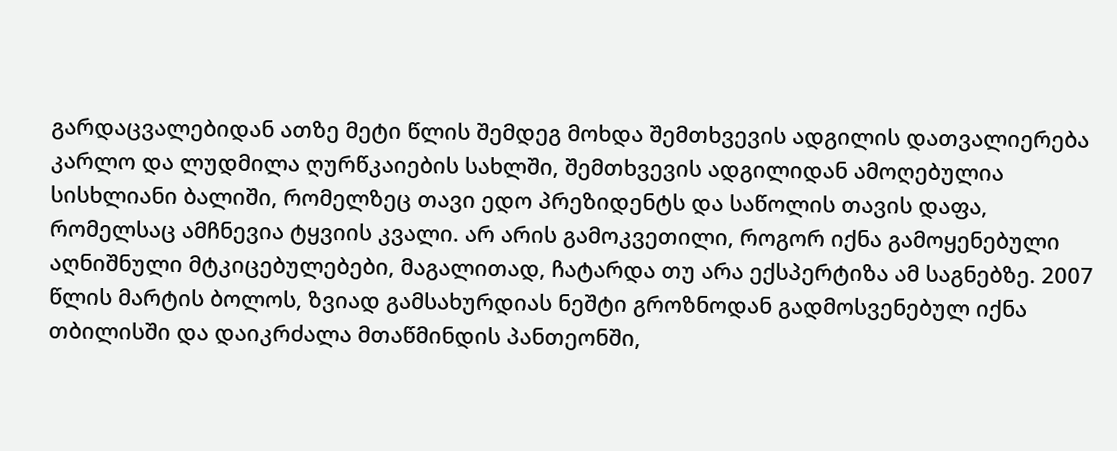გარდაცვალებიდან ათზე მეტი წლის შემდეგ მოხდა შემთხვევის ადგილის დათვალიერება კარლო და ლუდმილა ღურწკაიების სახლში, შემთხვევის ადგილიდან ამოღებულია სისხლიანი ბალიში, რომელზეც თავი ედო პრეზიდენტს და საწოლის თავის დაფა, რომელსაც ამჩნევია ტყვიის კვალი. არ არის გამოკვეთილი, როგორ იქნა გამოყენებული აღნიშნული მტკიცებულებები, მაგალითად, ჩატარდა თუ არა ექსპერტიზა ამ საგნებზე. 2007 წლის მარტის ბოლოს, ზვიად გამსახურდიას ნეშტი გროზნოდან გადმოსვენებულ იქნა თბილისში და დაიკრძალა მთაწმინდის პანთეონში,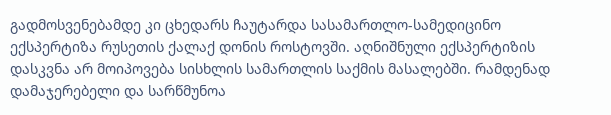გადმოსვენებამდე კი ცხედარს ჩაუტარდა სასამართლო-სამედიცინო ექსპერტიზა რუსეთის ქალაქ დონის როსტოვში. აღნიშნული ექსპერტიზის დასკვნა არ მოიპოვება სისხლის სამართლის საქმის მასალებში. რამდენად დამაჯერებელი და სარწმუნოა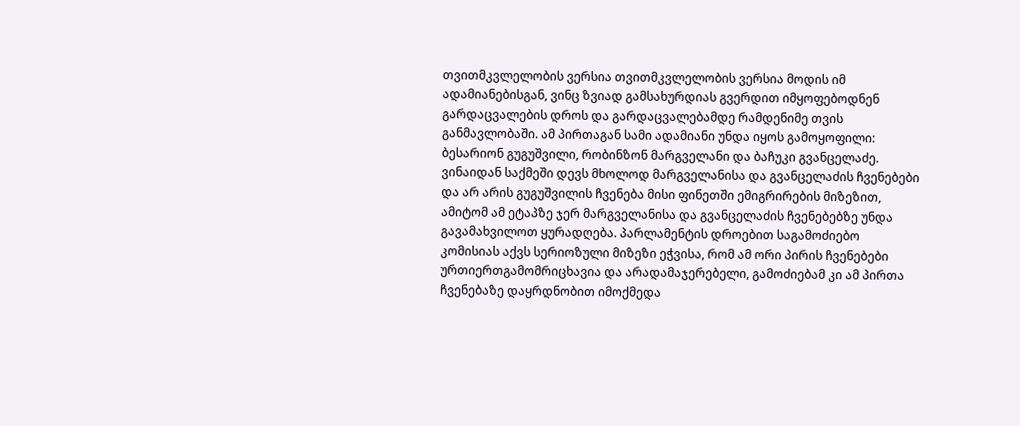თვითმკვლელობის ვერსია თვითმკვლელობის ვერსია მოდის იმ ადამიანებისგან, ვინც ზვიად გამსახურდიას გვერდით იმყოფებოდნენ გარდაცვალების დროს და გარდაცვალებამდე რამდენიმე თვის განმავლობაში. ამ პირთაგან სამი ადამიანი უნდა იყოს გამოყოფილი: ბესარიონ გუგუშვილი, რობინზონ მარგველანი და ბაჩუკი გვანცელაძე. ვინაიდან საქმეში დევს მხოლოდ მარგველანისა და გვანცელაძის ჩვენებები და არ არის გუგუშვილის ჩვენება მისი ფინეთში ემიგრირების მიზეზით, ამიტომ ამ ეტაპზე ჯერ მარგველანისა და გვანცელაძის ჩვენებებზე უნდა გავამახვილოთ ყურადღება. პარლამენტის დროებით საგამოძიებო კომისიას აქვს სერიოზული მიზეზი ეჭვისა, რომ ამ ორი პირის ჩვენებები ურთიერთგამომრიცხავია და არადამაჯერებელი, გამოძიებამ კი ამ პირთა ჩვენებაზე დაყრდნობით იმოქმედა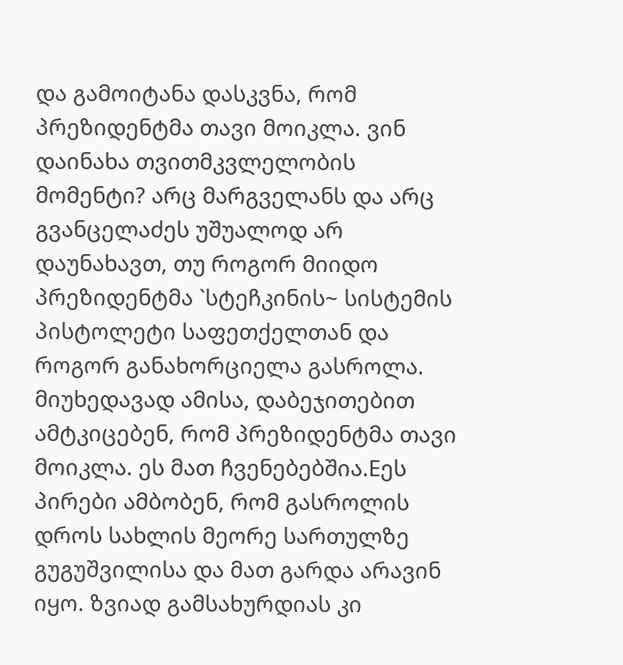და გამოიტანა დასკვნა, რომ პრეზიდენტმა თავი მოიკლა. ვინ დაინახა თვითმკვლელობის მომენტი? არც მარგველანს და არც გვანცელაძეს უშუალოდ არ დაუნახავთ, თუ როგორ მიიდო პრეზიდენტმა `სტეჩკინის~ სისტემის პისტოლეტი საფეთქელთან და როგორ განახორციელა გასროლა. მიუხედავად ამისა, დაბეჯითებით ამტკიცებენ, რომ პრეზიდენტმა თავი მოიკლა. ეს მათ ჩვენებებშია.Eეს პირები ამბობენ, რომ გასროლის დროს სახლის მეორე სართულზე გუგუშვილისა და მათ გარდა არავინ იყო. ზვიად გამსახურდიას კი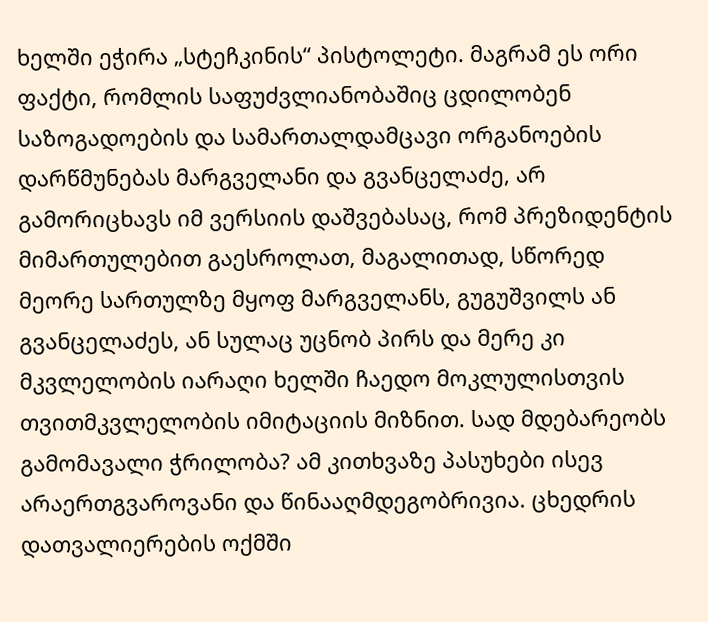ხელში ეჭირა „სტეჩკინის“ პისტოლეტი. მაგრამ ეს ორი ფაქტი, რომლის საფუძვლიანობაშიც ცდილობენ საზოგადოების და სამართალდამცავი ორგანოების დარწმუნებას მარგველანი და გვანცელაძე, არ გამორიცხავს იმ ვერსიის დაშვებასაც, რომ პრეზიდენტის მიმართულებით გაესროლათ, მაგალითად, სწორედ მეორე სართულზე მყოფ მარგველანს, გუგუშვილს ან გვანცელაძეს, ან სულაც უცნობ პირს და მერე კი მკვლელობის იარაღი ხელში ჩაედო მოკლულისთვის თვითმკვლელობის იმიტაციის მიზნით. სად მდებარეობს გამომავალი ჭრილობა? ამ კითხვაზე პასუხები ისევ არაერთგვაროვანი და წინააღმდეგობრივია. ცხედრის დათვალიერების ოქმში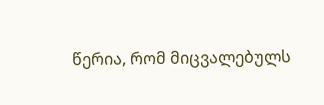წერია, რომ მიცვალებულს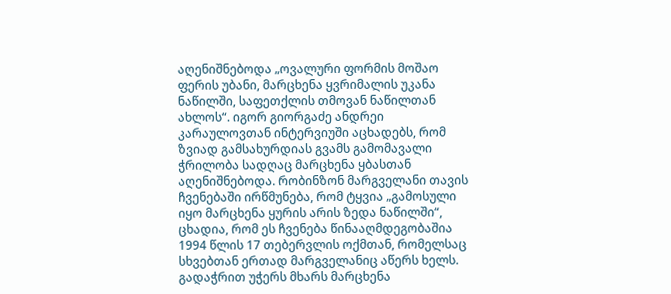აღენიშნებოდა „ოვალური ფორმის მოშაო ფერის უბანი, მარცხენა ყვრიმალის უკანა ნაწილში, საფეთქლის თმოვან ნაწილთან ახლოს“. იგორ გიორგაძე ანდრეი კარაულოვთან ინტერვიუში აცხადებს, რომ ზვიად გამსახურდიას გვამს გამომავალი ჭრილობა სადღაც მარცხენა ყბასთან აღენიშნებოდა. რობინზონ მარგველანი თავის ჩვენებაში ირწმუნება, რომ ტყვია „გამოსული იყო მარცხენა ყურის არის ზედა ნაწილში“, ცხადია, რომ ეს ჩვენება წინააღმდეგობაშია 1994 წლის 17 თებერვლის ოქმთან, რომელსაც სხვებთან ერთად მარგველანიც აწერს ხელს. გადაჭრით უჭერს მხარს მარცხენა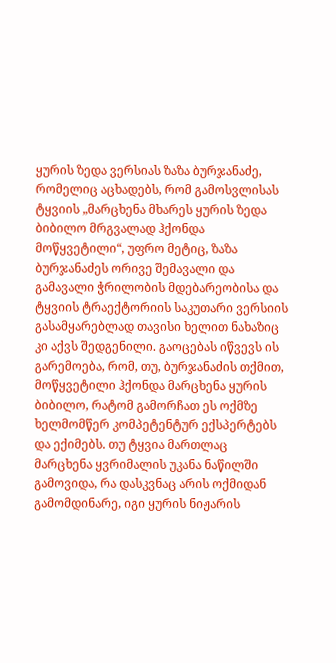ყურის ზედა ვერსიას ზაზა ბურჯანაძე, რომელიც აცხადებს, რომ გამოსვლისას ტყვიის „მარცხენა მხარეს ყურის ზედა ბიბილო მრგვალად ჰქონდა მოწყვეტილი“, უფრო მეტიც, ზაზა ბურჯანაძეს ორივე შემავალი და გამავალი ჭრილობის მდებარეობისა და ტყვიის ტრაექტორიის საკუთარი ვერსიის გასამყარებლად თავისი ხელით ნახაზიც კი აქვს შედგენილი. გაოცებას იწვევს ის გარემოება, რომ, თუ, ბურჯანაძის თქმით, მოწყვეტილი ჰქონდა მარცხენა ყურის ბიბილო, რატომ გამორჩათ ეს ოქმზე ხელმომწერ კომპეტენტურ ექსპერტებს და ექიმებს. თუ ტყვია მართლაც მარცხენა ყვრიმალის უკანა ნაწილში გამოვიდა, რა დასკვნაც არის ოქმიდან გამომდინარე, იგი ყურის ნიჟარის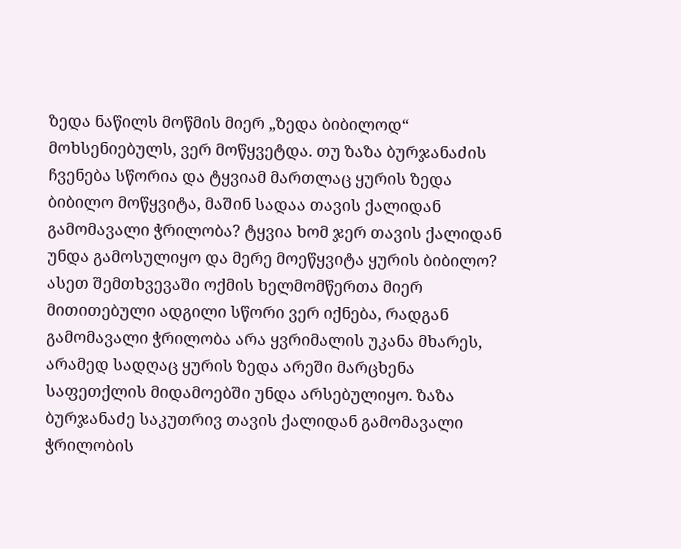ზედა ნაწილს მოწმის მიერ „ზედა ბიბილოდ“ მოხსენიებულს, ვერ მოწყვეტდა. თუ ზაზა ბურჯანაძის ჩვენება სწორია და ტყვიამ მართლაც ყურის ზედა ბიბილო მოწყვიტა, მაშინ სადაა თავის ქალიდან გამომავალი ჭრილობა? ტყვია ხომ ჯერ თავის ქალიდან უნდა გამოსულიყო და მერე მოეწყვიტა ყურის ბიბილო? ასეთ შემთხვევაში ოქმის ხელმომწერთა მიერ მითითებული ადგილი სწორი ვერ იქნება, რადგან გამომავალი ჭრილობა არა ყვრიმალის უკანა მხარეს, არამედ სადღაც ყურის ზედა არეში მარცხენა საფეთქლის მიდამოებში უნდა არსებულიყო. ზაზა ბურჯანაძე საკუთრივ თავის ქალიდან გამომავალი ჭრილობის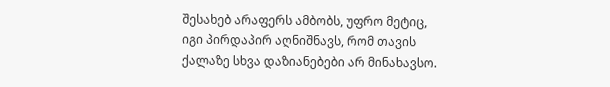შესახებ არაფერს ამბობს, უფრო მეტიც, იგი პირდაპირ აღნიშნავს, რომ თავის ქალაზე სხვა დაზიანებები არ მინახავსო.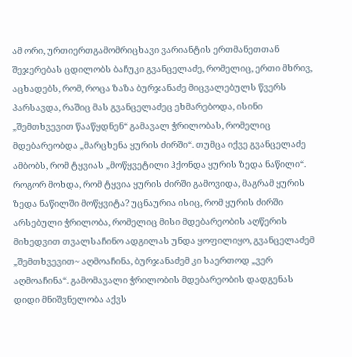ამ ორი, ურთიერთგამომრიცხავი ვარიანტის ერთმანეთთან შეჯერებას ცდილობს ბაჩუკი გვანცელაძე, რომელიც, ერთი მხრივ, აცხადებს, რომ, როცა ზაზა ბურჯანაძე მიცვალებულს წვერს პარსავდა, რაშიც მას გვანცელაძეც ეხმარებოდა, ისინი „შემთხვევით წააწყდნენ“ გამავალ ჭრილობას, რომელიც მდებარეობდა „მარცხენა ყურის ძირში“. თუმცა იქვე გვანცელაძე ამბობს, რომ ტყვიას „მოწყვეტილი ჰქონდა ყურის ზედა ნაწილი“. როგორ მოხდა, რომ ტყვია ყურის ძირში გამოვიდა, მაგრამ ყურის ზედა ნაწილში მოწყვიტა? უცნაურია ისიც, რომ ყურის ძირში არსებული ჭრილობა, რომელიც მისი მდებარეობის აღწერის მიხედვით თვალსაჩინო ადგილას უნდა ყოფილიყო, გვანცელაძემ „შემთხვევით~ აღმოაჩინა, ბურჯანაძემ კი საერთოდ „ვერ აღმოაჩინა“. გამომავალი ჭრილობის მდებარეობის დადგენას დიდი მნიშვნელობა აქვს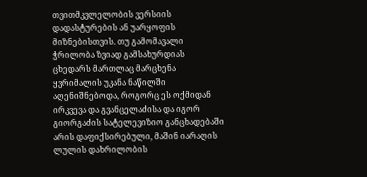თვითმკვლელობის ვერსიის დადასტურების ან უარყოფის მიზნებისთვის. თუ გამომავალი ჭრილობა ზვიად გამსახურდიას ცხედარს მართლაც მარცხენა ყვრიმალის უკანა ნაწილში აღენიშნებოდა, როგორც ეს ოქმიდან ირკვევა და გვანცელაძისა და იგორ გიორგაძის სატელევიზიო განცხადებაში არის დაფიქსირებული, მაშინ იარაღის ლულის დახრილობის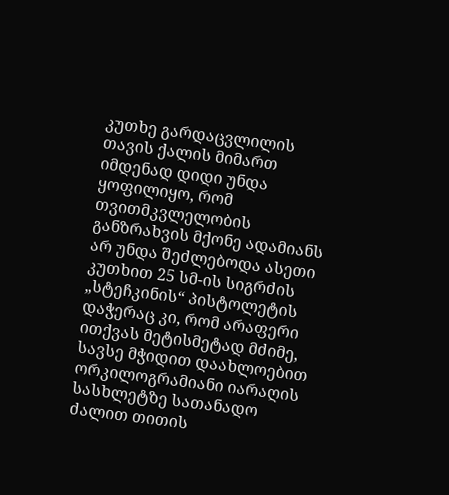კუთხე გარდაცვლილის თავის ქალის მიმართ იმდენად დიდი უნდა ყოფილიყო, რომ თვითმკვლელობის განზრახვის მქონე ადამიანს არ უნდა შეძლებოდა ასეთი კუთხით 25 სმ-ის სიგრძის „სტეჩკინის“ პისტოლეტის დაჭერაც კი, რომ არაფერი ითქვას მეტისმეტად მძიმე, სავსე მჭიდით დაახლოებით ორკილოგრამიანი იარაღის სასხლეტზე სათანადო ძალით თითის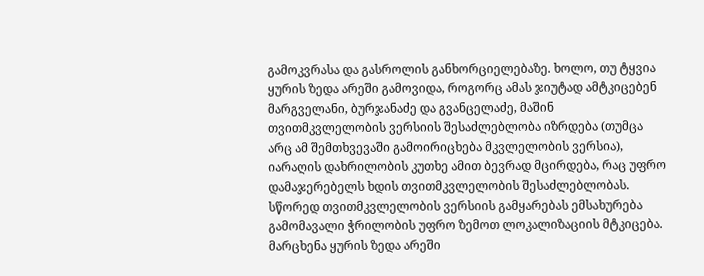გამოკვრასა და გასროლის განხორციელებაზე. ხოლო, თუ ტყვია ყურის ზედა არეში გამოვიდა, როგორც ამას ჯიუტად ამტკიცებენ მარგველანი, ბურჯანაძე და გვანცელაძე, მაშინ თვითმკვლელობის ვერსიის შესაძლებლობა იზრდება (თუმცა არც ამ შემთხვევაში გამოირიცხება მკვლელობის ვერსია), იარაღის დახრილობის კუთხე ამით ბევრად მცირდება, რაც უფრო დამაჯერებელს ხდის თვითმკვლელობის შესაძლებლობას. სწორედ თვითმკვლელობის ვერსიის გამყარებას ემსახურება გამომავალი ჭრილობის უფრო ზემოთ ლოკალიზაციის მტკიცება. მარცხენა ყურის ზედა არეში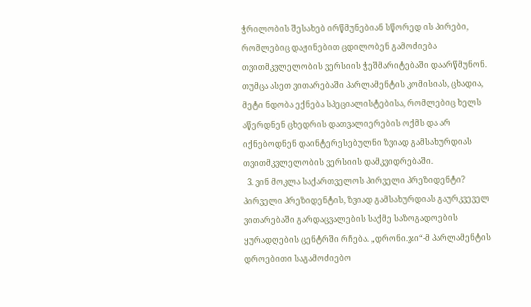ჭრილობის შესახებ ირწმუნებიან სწორედ ის პირები, რომლებიც დაჟინებით ცდილობენ გამოძიება თვითმკვლელობის ვერსიის ჭეშმარიტებაში დაარწმუნონ. თუმცა ასეთ ვითარებაში პარლამენტის კომისიას, ცხადია, მეტი ნდობა ექნება სპეციალისტებისა, რომლებიც ხელს აწერდნენ ცხედრის დათვალიერების ოქმს და არ იქნებოდნენ დაინტერესებულნი ზვიად გამსახურდიას თვითმკვლელობის ვერსიის დამკვიდრებაში.
  3. ვინ მოკლა საქართველოს პირველი პრეზიდენტი? პირველი პრეზიდენტის, ზვიად გამსახურდიას გაურკვეველ ვითარებაში გარდაცვალების საქმე საზოგადოების ყურადღების ცენტრში რჩება. „დრონი.ჯი“-მ პარლამენტის დროებითი საგამოძიებო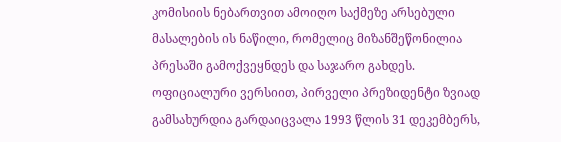კომისიის ნებართვით ამოიღო საქმეზე არსებული მასალების ის ნაწილი, რომელიც მიზანშეწონილია პრესაში გამოქვეყნდეს და საჯარო გახდეს. ოფიციალური ვერსიით, პირველი პრეზიდენტი ზვიად გამსახურდია გარდაიცვალა 1993 წლის 31 დეკემბერს,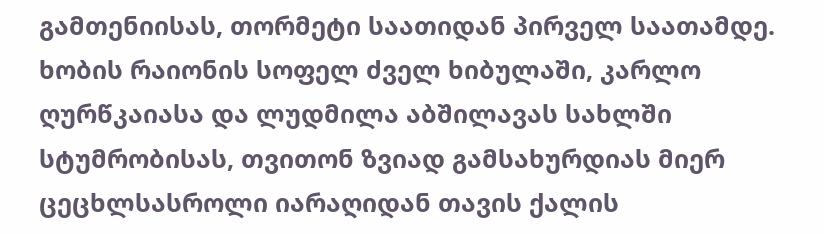გამთენიისას, თორმეტი საათიდან პირველ საათამდე. ხობის რაიონის სოფელ ძველ ხიბულაში, კარლო ღურწკაიასა და ლუდმილა აბშილავას სახლში სტუმრობისას, თვითონ ზვიად გამსახურდიას მიერ ცეცხლსასროლი იარაღიდან თავის ქალის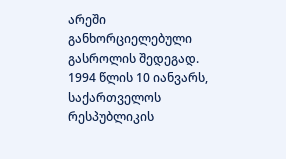არეში განხორციელებული გასროლის შედეგად. 1994 წლის 10 იანვარს, საქართველოს რესპუბლიკის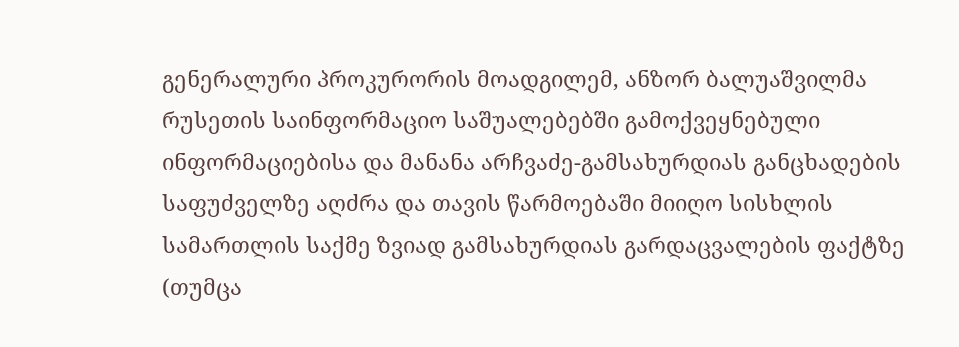გენერალური პროკურორის მოადგილემ, ანზორ ბალუაშვილმა რუსეთის საინფორმაციო საშუალებებში გამოქვეყნებული ინფორმაციებისა და მანანა არჩვაძე-გამსახურდიას განცხადების საფუძველზე აღძრა და თავის წარმოებაში მიიღო სისხლის სამართლის საქმე ზვიად გამსახურდიას გარდაცვალების ფაქტზე (თუმცა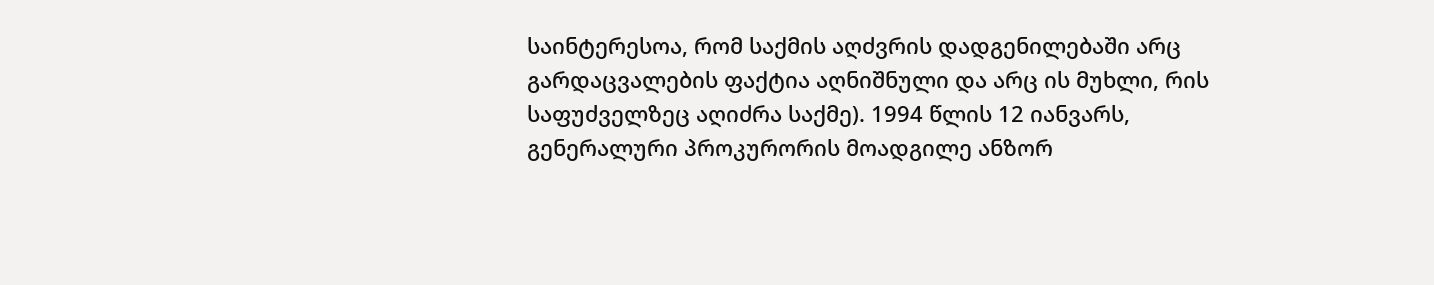საინტერესოა, რომ საქმის აღძვრის დადგენილებაში არც გარდაცვალების ფაქტია აღნიშნული და არც ის მუხლი, რის საფუძველზეც აღიძრა საქმე). 1994 წლის 12 იანვარს, გენერალური პროკურორის მოადგილე ანზორ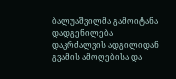ბალუაშვილმა გამოიტანა დადგენილება დაკრძალვის ადგილიდან გვამის ამოღებისა და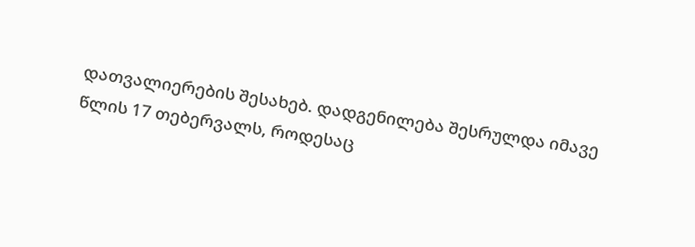დათვალიერების შესახებ. დადგენილება შესრულდა იმავე წლის 17 თებერვალს, როდესაც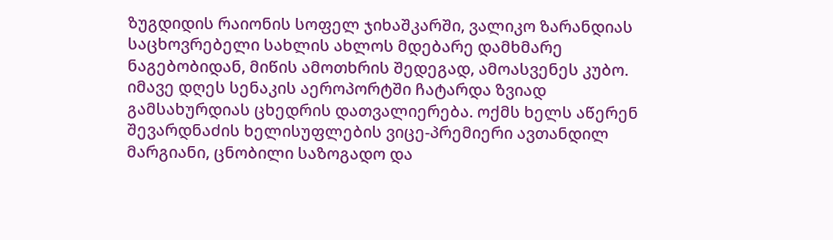ზუგდიდის რაიონის სოფელ ჯიხაშკარში, ვალიკო ზარანდიას საცხოვრებელი სახლის ახლოს მდებარე დამხმარე ნაგებობიდან, მიწის ამოთხრის შედეგად, ამოასვენეს კუბო. იმავე დღეს სენაკის აეროპორტში ჩატარდა ზვიად გამსახურდიას ცხედრის დათვალიერება. ოქმს ხელს აწერენ შევარდნაძის ხელისუფლების ვიცე-პრემიერი ავთანდილ მარგიანი, ცნობილი საზოგადო და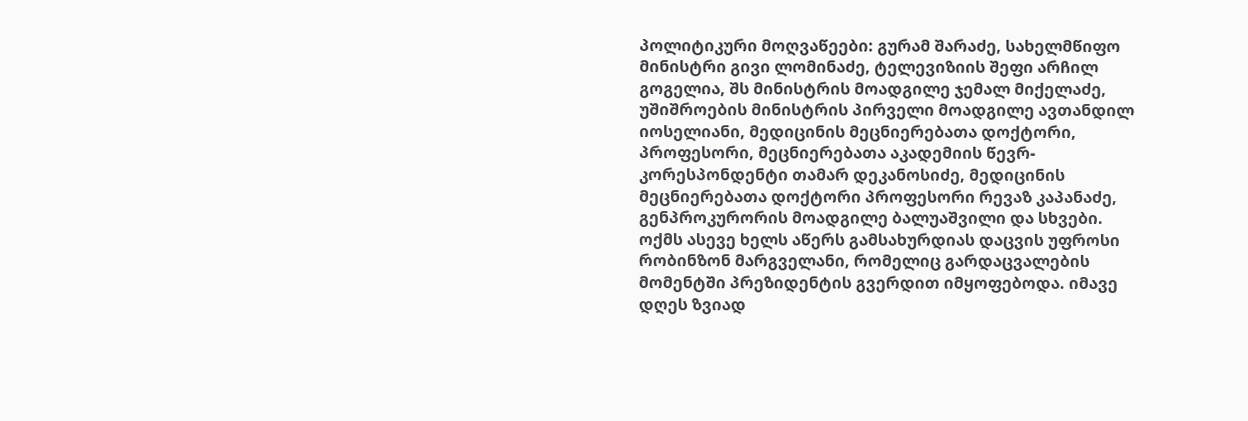პოლიტიკური მოღვაწეები: გურამ შარაძე, სახელმწიფო მინისტრი გივი ლომინაძე, ტელევიზიის შეფი არჩილ გოგელია, შს მინისტრის მოადგილე ჯემალ მიქელაძე, უშიშროების მინისტრის პირველი მოადგილე ავთანდილ იოსელიანი, მედიცინის მეცნიერებათა დოქტორი, პროფესორი, მეცნიერებათა აკადემიის წევრ-კორესპონდენტი თამარ დეკანოსიძე, მედიცინის მეცნიერებათა დოქტორი პროფესორი რევაზ კაპანაძე, გენპროკურორის მოადგილე ბალუაშვილი და სხვები. ოქმს ასევე ხელს აწერს გამსახურდიას დაცვის უფროსი რობინზონ მარგველანი, რომელიც გარდაცვალების მომენტში პრეზიდენტის გვერდით იმყოფებოდა. იმავე დღეს ზვიად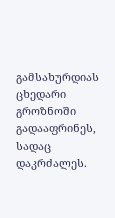გამსახურდიას ცხედარი გროზნოში გადააფრინეს, სადაც დაკრძალეს.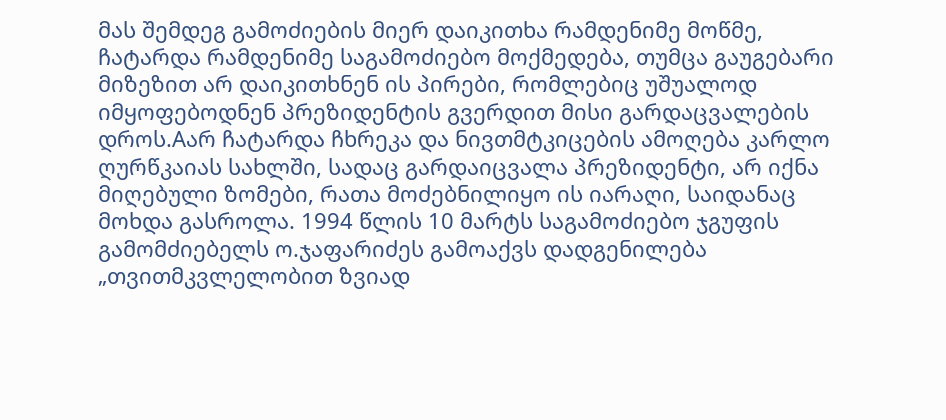მას შემდეგ გამოძიების მიერ დაიკითხა რამდენიმე მოწმე, ჩატარდა რამდენიმე საგამოძიებო მოქმედება, თუმცა გაუგებარი მიზეზით არ დაიკითხნენ ის პირები, რომლებიც უშუალოდ იმყოფებოდნენ პრეზიდენტის გვერდით მისი გარდაცვალების დროს.Aარ ჩატარდა ჩხრეკა და ნივთმტკიცების ამოღება კარლო ღურწკაიას სახლში, სადაც გარდაიცვალა პრეზიდენტი, არ იქნა მიღებული ზომები, რათა მოძებნილიყო ის იარაღი, საიდანაც მოხდა გასროლა. 1994 წლის 10 მარტს საგამოძიებო ჯგუფის გამომძიებელს ო.ჯაფარიძეს გამოაქვს დადგენილება „თვითმკვლელობით ზვიად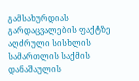გამსახურდიას გარდაცვალების ფაქტზე აღძრული სისხლის სამართლის საქმის დანაშაულის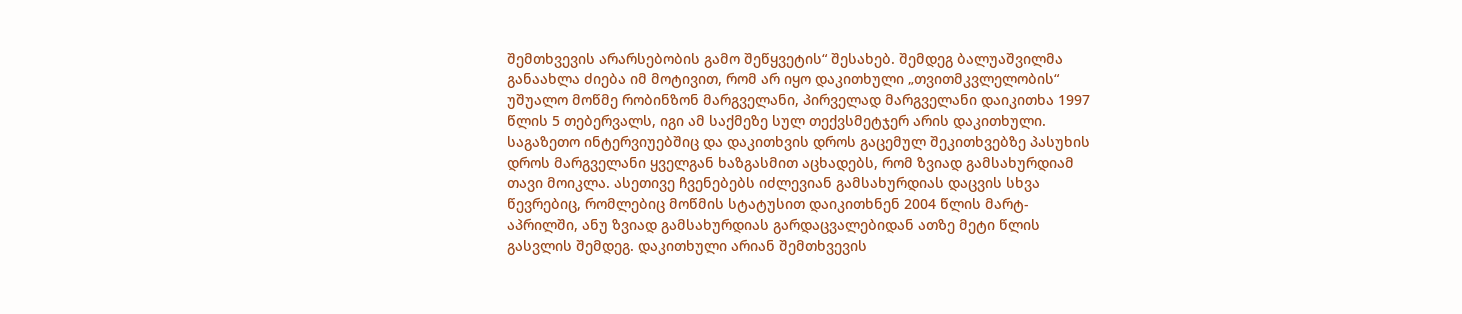შემთხვევის არარსებობის გამო შეწყვეტის“ შესახებ. შემდეგ ბალუაშვილმა განაახლა ძიება იმ მოტივით, რომ არ იყო დაკითხული „თვითმკვლელობის“ უშუალო მოწმე რობინზონ მარგველანი, პირველად მარგველანი დაიკითხა 1997 წლის 5 თებერვალს, იგი ამ საქმეზე სულ თექვსმეტჯერ არის დაკითხული. საგაზეთო ინტერვიუებშიც და დაკითხვის დროს გაცემულ შეკითხვებზე პასუხის დროს მარგველანი ყველგან ხაზგასმით აცხადებს, რომ ზვიად გამსახურდიამ თავი მოიკლა. ასეთივე ჩვენებებს იძლევიან გამსახურდიას დაცვის სხვა წევრებიც, რომლებიც მოწმის სტატუსით დაიკითხნენ 2004 წლის მარტ-აპრილში, ანუ ზვიად გამსახურდიას გარდაცვალებიდან ათზე მეტი წლის გასვლის შემდეგ. დაკითხული არიან შემთხვევის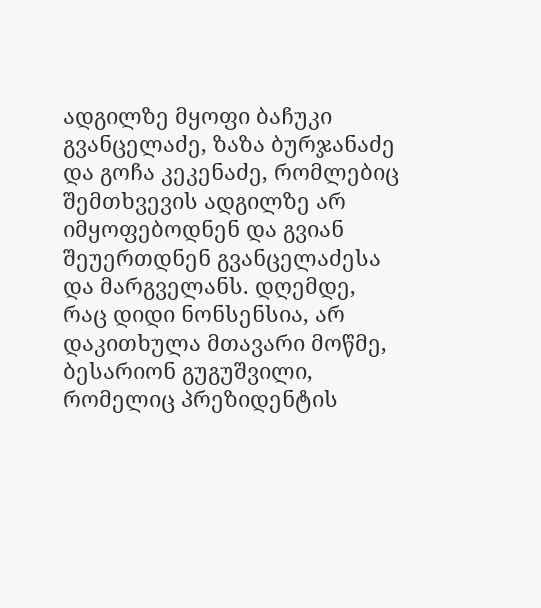ადგილზე მყოფი ბაჩუკი გვანცელაძე, ზაზა ბურჯანაძე და გოჩა კეკენაძე, რომლებიც შემთხვევის ადგილზე არ იმყოფებოდნენ და გვიან შეუერთდნენ გვანცელაძესა და მარგველანს. დღემდე, რაც დიდი ნონსენსია, არ დაკითხულა მთავარი მოწმე, ბესარიონ გუგუშვილი, რომელიც პრეზიდენტის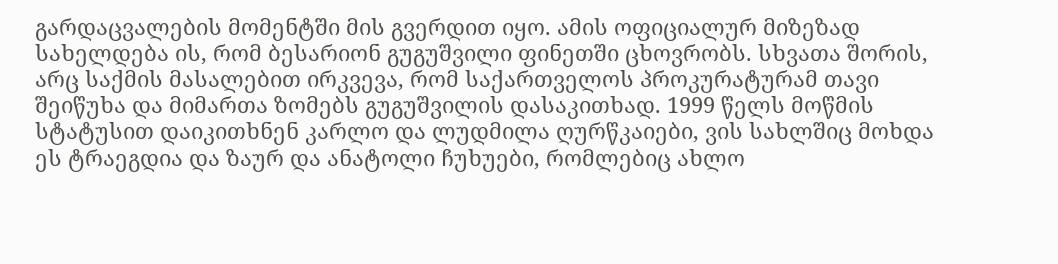გარდაცვალების მომენტში მის გვერდით იყო. ამის ოფიციალურ მიზეზად სახელდება ის, რომ ბესარიონ გუგუშვილი ფინეთში ცხოვრობს. სხვათა შორის, არც საქმის მასალებით ირკვევა, რომ საქართველოს პროკურატურამ თავი შეიწუხა და მიმართა ზომებს გუგუშვილის დასაკითხად. 1999 წელს მოწმის სტატუსით დაიკითხნენ კარლო და ლუდმილა ღურწკაიები, ვის სახლშიც მოხდა ეს ტრაეგდია და ზაურ და ანატოლი ჩუხუები, რომლებიც ახლო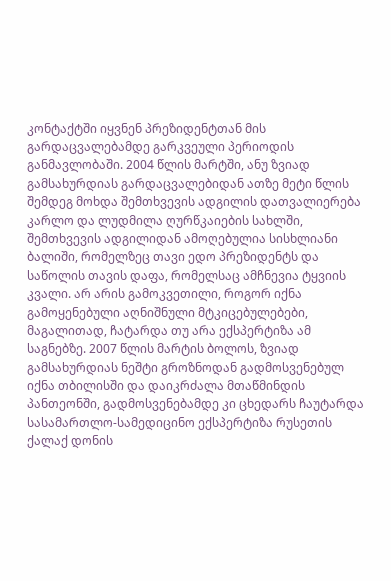კონტაქტში იყვნენ პრეზიდენტთან მის გარდაცვალებამდე გარკვეული პერიოდის განმავლობაში. 2004 წლის მარტში, ანუ ზვიად გამსახურდიას გარდაცვალებიდან ათზე მეტი წლის შემდეგ მოხდა შემთხვევის ადგილის დათვალიერება კარლო და ლუდმილა ღურწკაიების სახლში, შემთხვევის ადგილიდან ამოღებულია სისხლიანი ბალიში, რომელზეც თავი ედო პრეზიდენტს და საწოლის თავის დაფა, რომელსაც ამჩნევია ტყვიის კვალი. არ არის გამოკვეთილი, როგორ იქნა გამოყენებული აღნიშნული მტკიცებულებები, მაგალითად, ჩატარდა თუ არა ექსპერტიზა ამ საგნებზე. 2007 წლის მარტის ბოლოს, ზვიად გამსახურდიას ნეშტი გროზნოდან გადმოსვენებულ იქნა თბილისში და დაიკრძალა მთაწმინდის პანთეონში, გადმოსვენებამდე კი ცხედარს ჩაუტარდა სასამართლო-სამედიცინო ექსპერტიზა რუსეთის ქალაქ დონის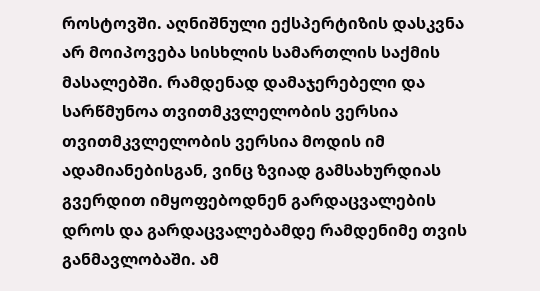როსტოვში. აღნიშნული ექსპერტიზის დასკვნა არ მოიპოვება სისხლის სამართლის საქმის მასალებში. რამდენად დამაჯერებელი და სარწმუნოა თვითმკვლელობის ვერსია თვითმკვლელობის ვერსია მოდის იმ ადამიანებისგან, ვინც ზვიად გამსახურდიას გვერდით იმყოფებოდნენ გარდაცვალების დროს და გარდაცვალებამდე რამდენიმე თვის განმავლობაში. ამ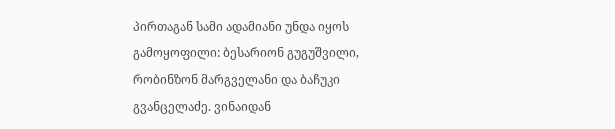პირთაგან სამი ადამიანი უნდა იყოს გამოყოფილი: ბესარიონ გუგუშვილი, რობინზონ მარგველანი და ბაჩუკი გვანცელაძე. ვინაიდან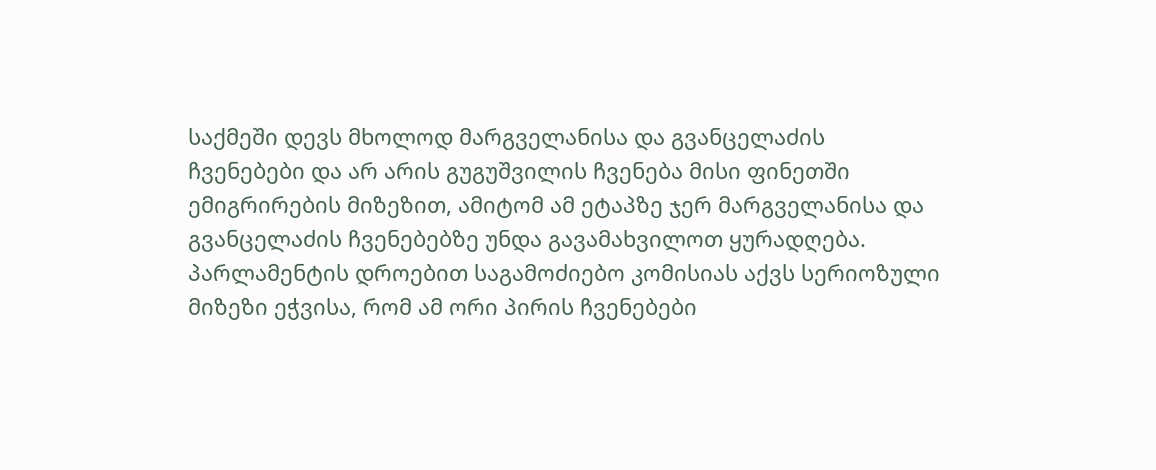საქმეში დევს მხოლოდ მარგველანისა და გვანცელაძის ჩვენებები და არ არის გუგუშვილის ჩვენება მისი ფინეთში ემიგრირების მიზეზით, ამიტომ ამ ეტაპზე ჯერ მარგველანისა და გვანცელაძის ჩვენებებზე უნდა გავამახვილოთ ყურადღება. პარლამენტის დროებით საგამოძიებო კომისიას აქვს სერიოზული მიზეზი ეჭვისა, რომ ამ ორი პირის ჩვენებები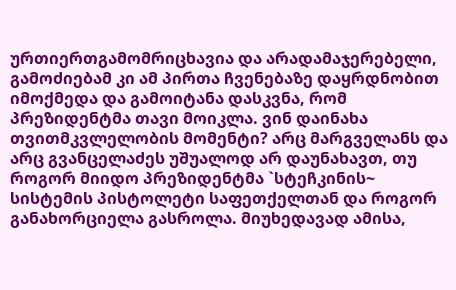ურთიერთგამომრიცხავია და არადამაჯერებელი, გამოძიებამ კი ამ პირთა ჩვენებაზე დაყრდნობით იმოქმედა და გამოიტანა დასკვნა, რომ პრეზიდენტმა თავი მოიკლა. ვინ დაინახა თვითმკვლელობის მომენტი? არც მარგველანს და არც გვანცელაძეს უშუალოდ არ დაუნახავთ, თუ როგორ მიიდო პრეზიდენტმა `სტეჩკინის~ სისტემის პისტოლეტი საფეთქელთან და როგორ განახორციელა გასროლა. მიუხედავად ამისა,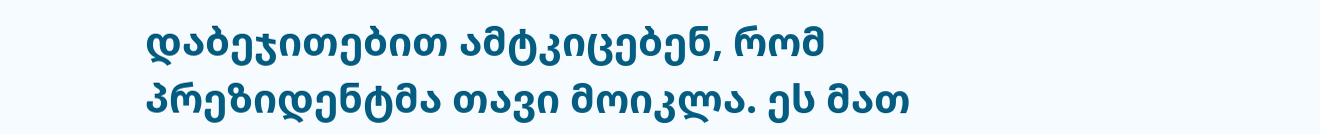დაბეჯითებით ამტკიცებენ, რომ პრეზიდენტმა თავი მოიკლა. ეს მათ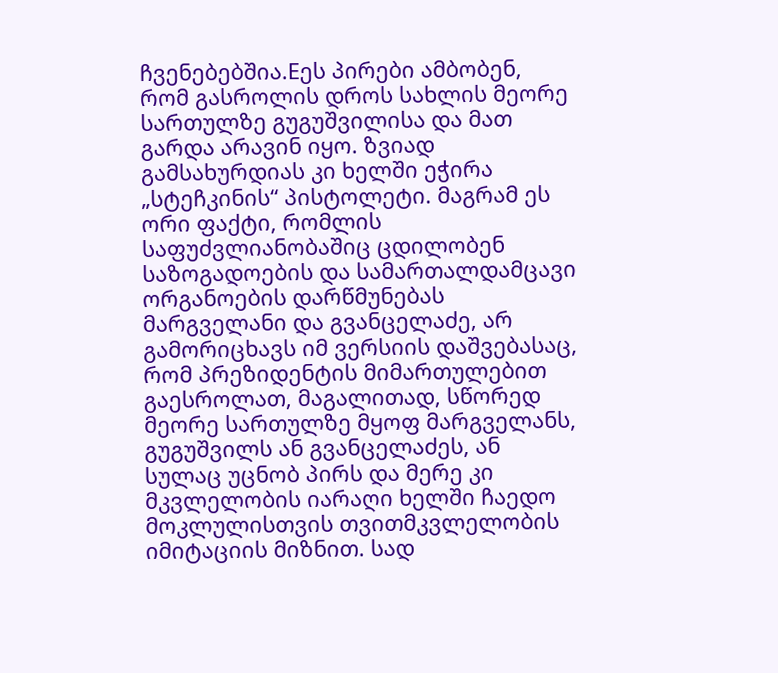ჩვენებებშია.Eეს პირები ამბობენ, რომ გასროლის დროს სახლის მეორე სართულზე გუგუშვილისა და მათ გარდა არავინ იყო. ზვიად გამსახურდიას კი ხელში ეჭირა „სტეჩკინის“ პისტოლეტი. მაგრამ ეს ორი ფაქტი, რომლის საფუძვლიანობაშიც ცდილობენ საზოგადოების და სამართალდამცავი ორგანოების დარწმუნებას მარგველანი და გვანცელაძე, არ გამორიცხავს იმ ვერსიის დაშვებასაც, რომ პრეზიდენტის მიმართულებით გაესროლათ, მაგალითად, სწორედ მეორე სართულზე მყოფ მარგველანს, გუგუშვილს ან გვანცელაძეს, ან სულაც უცნობ პირს და მერე კი მკვლელობის იარაღი ხელში ჩაედო მოკლულისთვის თვითმკვლელობის იმიტაციის მიზნით. სად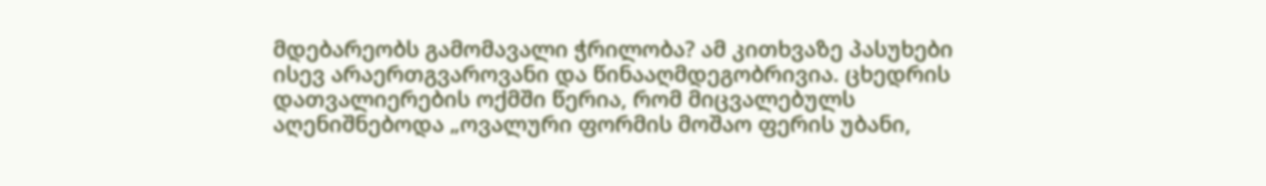მდებარეობს გამომავალი ჭრილობა? ამ კითხვაზე პასუხები ისევ არაერთგვაროვანი და წინააღმდეგობრივია. ცხედრის დათვალიერების ოქმში წერია, რომ მიცვალებულს აღენიშნებოდა „ოვალური ფორმის მოშაო ფერის უბანი,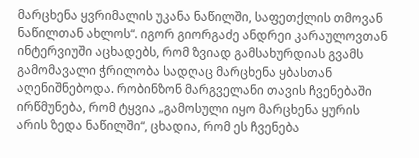მარცხენა ყვრიმალის უკანა ნაწილში, საფეთქლის თმოვან ნაწილთან ახლოს“. იგორ გიორგაძე ანდრეი კარაულოვთან ინტერვიუში აცხადებს, რომ ზვიად გამსახურდიას გვამს გამომავალი ჭრილობა სადღაც მარცხენა ყბასთან აღენიშნებოდა. რობინზონ მარგველანი თავის ჩვენებაში ირწმუნება, რომ ტყვია „გამოსული იყო მარცხენა ყურის არის ზედა ნაწილში“, ცხადია, რომ ეს ჩვენება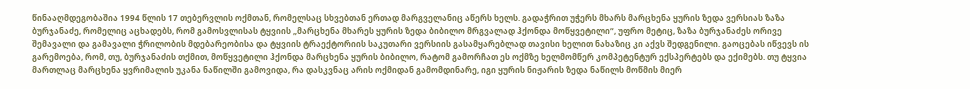წინააღმდეგობაშია 1994 წლის 17 თებერვლის ოქმთან, რომელსაც სხვებთან ერთად მარგველანიც აწერს ხელს. გადაჭრით უჭერს მხარს მარცხენა ყურის ზედა ვერსიას ზაზა ბურჯანაძე, რომელიც აცხადებს, რომ გამოსვლისას ტყვიის „მარცხენა მხარეს ყურის ზედა ბიბილო მრგვალად ჰქონდა მოწყვეტილი“, უფრო მეტიც, ზაზა ბურჯანაძეს ორივე შემავალი და გამავალი ჭრილობის მდებარეობისა და ტყვიის ტრაექტორიის საკუთარი ვერსიის გასამყარებლად თავისი ხელით ნახაზიც კი აქვს შედგენილი. გაოცებას იწვევს ის გარემოება, რომ, თუ, ბურჯანაძის თქმით, მოწყვეტილი ჰქონდა მარცხენა ყურის ბიბილო, რატომ გამორჩათ ეს ოქმზე ხელმომწერ კომპეტენტურ ექსპერტებს და ექიმებს. თუ ტყვია მართლაც მარცხენა ყვრიმალის უკანა ნაწილში გამოვიდა, რა დასკვნაც არის ოქმიდან გამომდინარე, იგი ყურის ნიჟარის ზედა ნაწილს მოწმის მიერ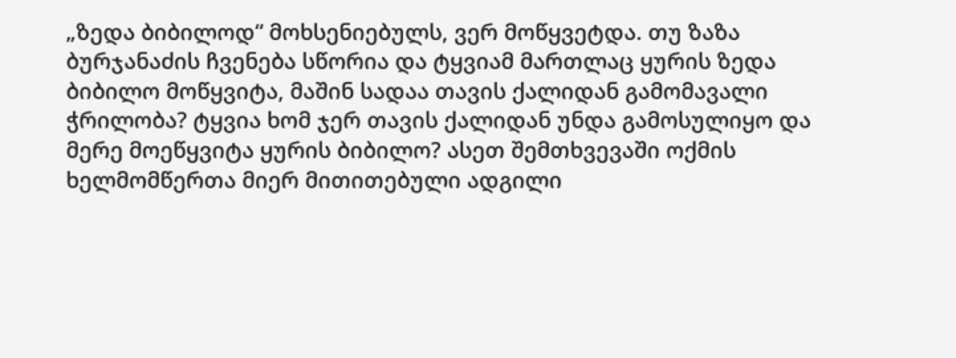„ზედა ბიბილოდ“ მოხსენიებულს, ვერ მოწყვეტდა. თუ ზაზა ბურჯანაძის ჩვენება სწორია და ტყვიამ მართლაც ყურის ზედა ბიბილო მოწყვიტა, მაშინ სადაა თავის ქალიდან გამომავალი ჭრილობა? ტყვია ხომ ჯერ თავის ქალიდან უნდა გამოსულიყო და მერე მოეწყვიტა ყურის ბიბილო? ასეთ შემთხვევაში ოქმის ხელმომწერთა მიერ მითითებული ადგილი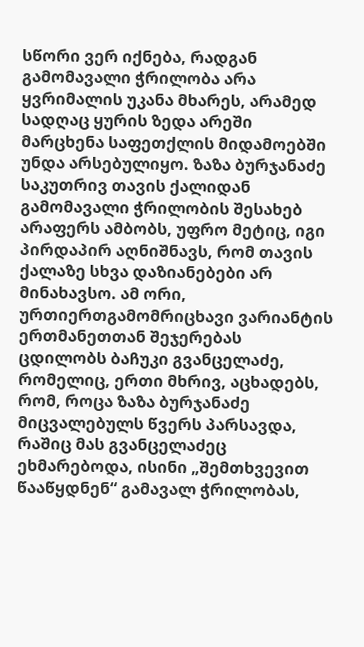სწორი ვერ იქნება, რადგან გამომავალი ჭრილობა არა ყვრიმალის უკანა მხარეს, არამედ სადღაც ყურის ზედა არეში მარცხენა საფეთქლის მიდამოებში უნდა არსებულიყო. ზაზა ბურჯანაძე საკუთრივ თავის ქალიდან გამომავალი ჭრილობის შესახებ არაფერს ამბობს, უფრო მეტიც, იგი პირდაპირ აღნიშნავს, რომ თავის ქალაზე სხვა დაზიანებები არ მინახავსო. ამ ორი, ურთიერთგამომრიცხავი ვარიანტის ერთმანეთთან შეჯერებას ცდილობს ბაჩუკი გვანცელაძე, რომელიც, ერთი მხრივ, აცხადებს, რომ, როცა ზაზა ბურჯანაძე მიცვალებულს წვერს პარსავდა, რაშიც მას გვანცელაძეც ეხმარებოდა, ისინი „შემთხვევით წააწყდნენ“ გამავალ ჭრილობას,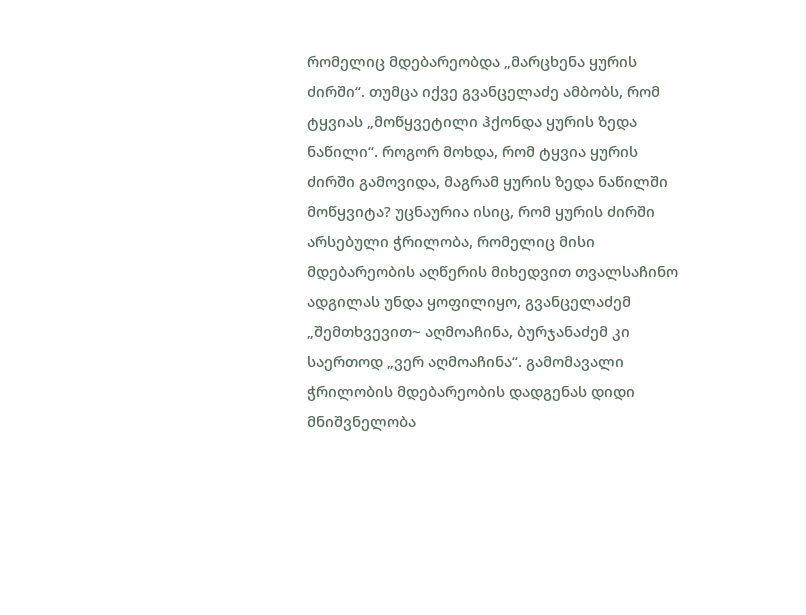რომელიც მდებარეობდა „მარცხენა ყურის ძირში“. თუმცა იქვე გვანცელაძე ამბობს, რომ ტყვიას „მოწყვეტილი ჰქონდა ყურის ზედა ნაწილი“. როგორ მოხდა, რომ ტყვია ყურის ძირში გამოვიდა, მაგრამ ყურის ზედა ნაწილში მოწყვიტა? უცნაურია ისიც, რომ ყურის ძირში არსებული ჭრილობა, რომელიც მისი მდებარეობის აღწერის მიხედვით თვალსაჩინო ადგილას უნდა ყოფილიყო, გვანცელაძემ „შემთხვევით~ აღმოაჩინა, ბურჯანაძემ კი საერთოდ „ვერ აღმოაჩინა“. გამომავალი ჭრილობის მდებარეობის დადგენას დიდი მნიშვნელობა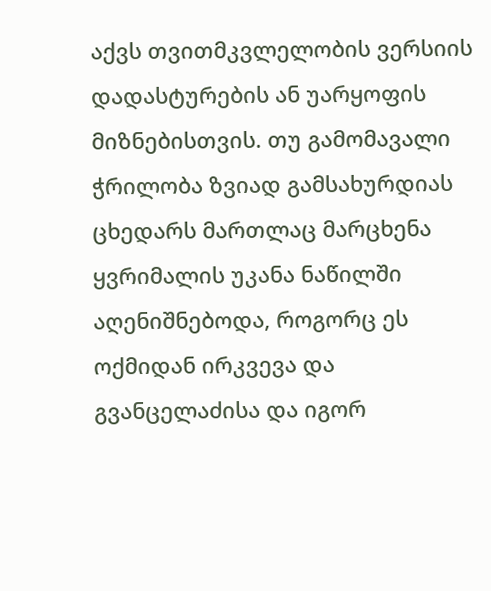აქვს თვითმკვლელობის ვერსიის დადასტურების ან უარყოფის მიზნებისთვის. თუ გამომავალი ჭრილობა ზვიად გამსახურდიას ცხედარს მართლაც მარცხენა ყვრიმალის უკანა ნაწილში აღენიშნებოდა, როგორც ეს ოქმიდან ირკვევა და გვანცელაძისა და იგორ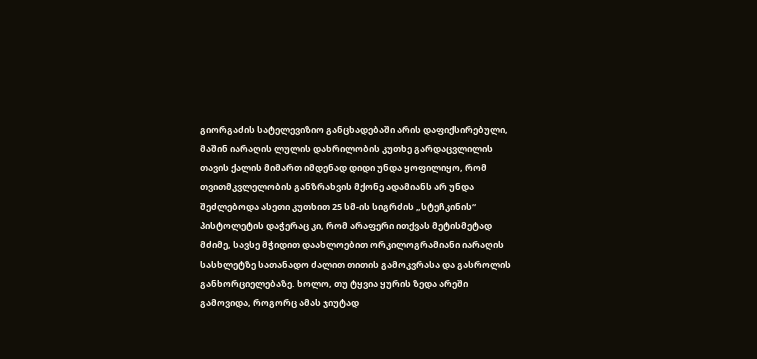გიორგაძის სატელევიზიო განცხადებაში არის დაფიქსირებული, მაშინ იარაღის ლულის დახრილობის კუთხე გარდაცვლილის თავის ქალის მიმართ იმდენად დიდი უნდა ყოფილიყო, რომ თვითმკვლელობის განზრახვის მქონე ადამიანს არ უნდა შეძლებოდა ასეთი კუთხით 25 სმ-ის სიგრძის „სტეჩკინის“ პისტოლეტის დაჭერაც კი, რომ არაფერი ითქვას მეტისმეტად მძიმე, სავსე მჭიდით დაახლოებით ორკილოგრამიანი იარაღის სასხლეტზე სათანადო ძალით თითის გამოკვრასა და გასროლის განხორციელებაზე. ხოლო, თუ ტყვია ყურის ზედა არეში გამოვიდა, როგორც ამას ჯიუტად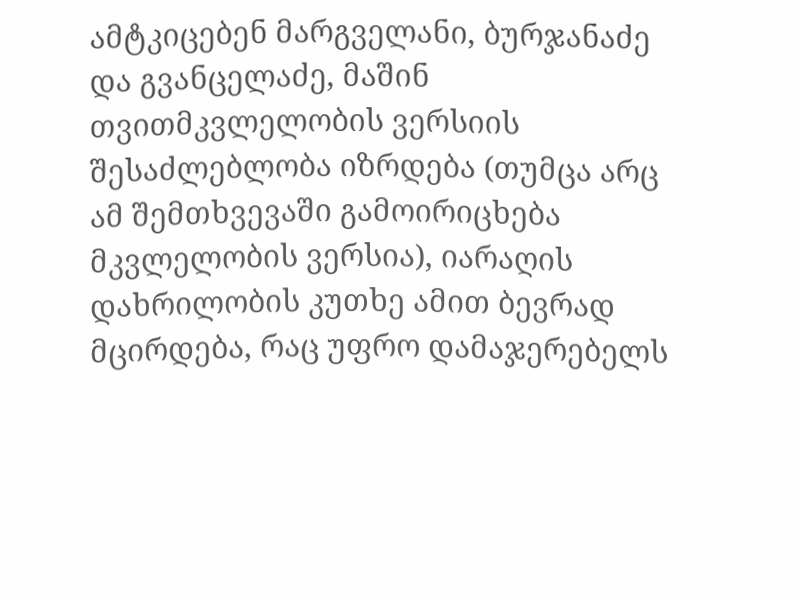ამტკიცებენ მარგველანი, ბურჯანაძე და გვანცელაძე, მაშინ თვითმკვლელობის ვერსიის შესაძლებლობა იზრდება (თუმცა არც ამ შემთხვევაში გამოირიცხება მკვლელობის ვერსია), იარაღის დახრილობის კუთხე ამით ბევრად მცირდება, რაც უფრო დამაჯერებელს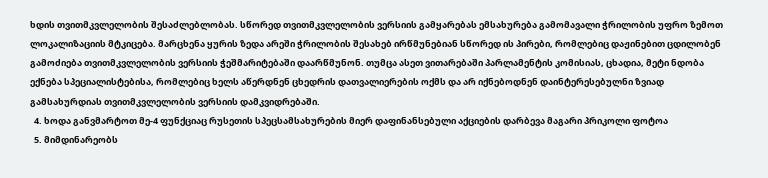ხდის თვითმკვლელობის შესაძლებლობას. სწორედ თვითმკვლელობის ვერსიის გამყარებას ემსახურება გამომავალი ჭრილობის უფრო ზემოთ ლოკალიზაციის მტკიცება. მარცხენა ყურის ზედა არეში ჭრილობის შესახებ ირწმუნებიან სწორედ ის პირები, რომლებიც დაჟინებით ცდილობენ გამოძიება თვითმკვლელობის ვერსიის ჭეშმარიტებაში დაარწმუნონ. თუმცა ასეთ ვითარებაში პარლამენტის კომისიას, ცხადია, მეტი ნდობა ექნება სპეციალისტებისა, რომლებიც ხელს აწერდნენ ცხედრის დათვალიერების ოქმს და არ იქნებოდნენ დაინტერესებულნი ზვიად გამსახურდიას თვითმკვლელობის ვერსიის დამკვიდრებაში.
  4. ხოდა განვმარტოთ მე-4 ფუნქციაც რუსეთის სპეცსამსახურების მიერ დაფინანსებული აქციების დარბევა მაგარი პრიკოლი ფოტოა
  5. მიმდინარეობს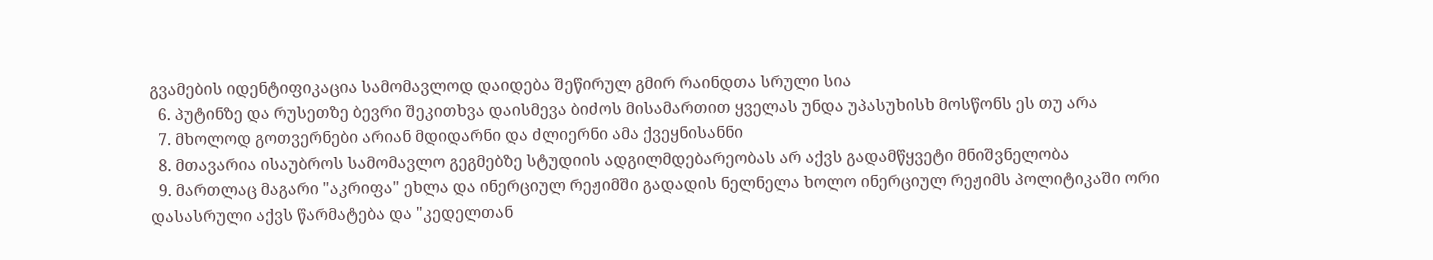გვამების იდენტიფიკაცია სამომავლოდ დაიდება შეწირულ გმირ რაინდთა სრული სია
  6. პუტინზე და რუსეთზე ბევრი შეკითხვა დაისმევა ბიძოს მისამართით ყველას უნდა უპასუხისხ მოსწონს ეს თუ არა
  7. მხოლოდ გოთვერნები არიან მდიდარნი და ძლიერნი ამა ქვეყნისანნი
  8. მთავარია ისაუბროს სამომავლო გეგმებზე სტუდიის ადგილმდებარეობას არ აქვს გადამწყვეტი მნიშვნელობა
  9. მართლაც მაგარი "აკრიფა" ეხლა და ინერციულ რეჟიმში გადადის ნელნელა ხოლო ინერციულ რეჟიმს პოლიტიკაში ორი დასასრული აქვს წარმატება და "კედელთან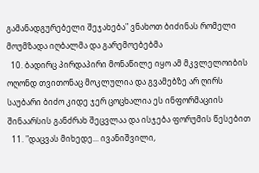გამანადგურებელი შეჯახება" ვნახოთ ბიძინას რომელი მოუმზადა იღბალმა და გარემოებებმა
  10. ბადირც პირდაპირი მონაწილე იყო ამ მკვლელოიბის ოღონდ თვითონაც მოკლულია და გვამებზე არ ღირს საუბარი ბიძო კიდე ჯერ ცოცხალია ეს ინფორმაციის შინაარსის განძრახ შეცვლაა და ისჯება ფორუმის წესებით
  11. "დაცვას მიხედე... ივანიშვილი,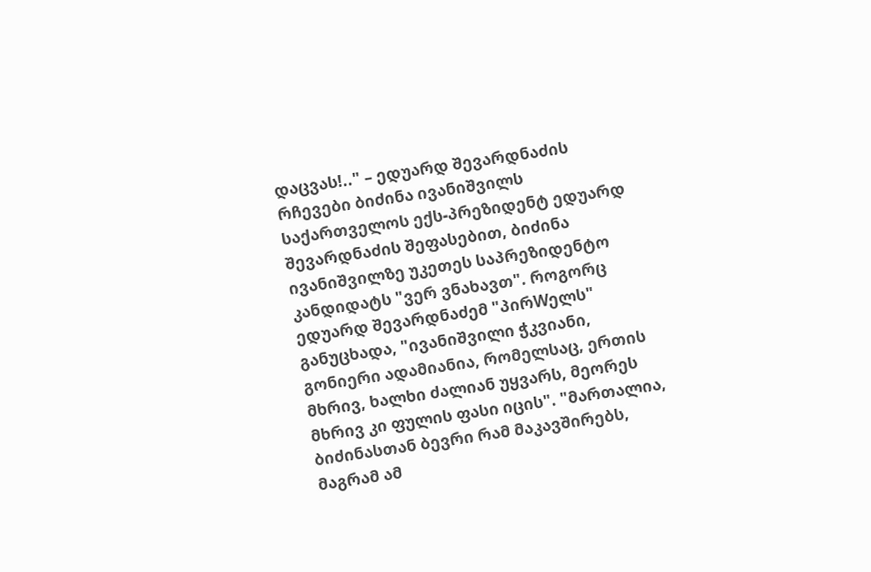დაცვას!.." – ედუარდ შევარდნაძის რჩევები ბიძინა ივანიშვილს საქართველოს ექს-პრეზიდენტ ედუარდ შევარდნაძის შეფასებით, ბიძინა ივანიშვილზე უკეთეს საპრეზიდენტო კანდიდატს "ვერ ვნახავთ". როგორც ედუარდ შევარდნაძემ "პირWელს" განუცხადა, "ივანიშვილი ჭკვიანი, გონიერი ადამიანია, რომელსაც, ერთის მხრივ, ხალხი ძალიან უყვარს, მეორეს მხრივ კი ფულის ფასი იცის". "მართალია, ბიძინასთან ბევრი რამ მაკავშირებს, მაგრამ ამ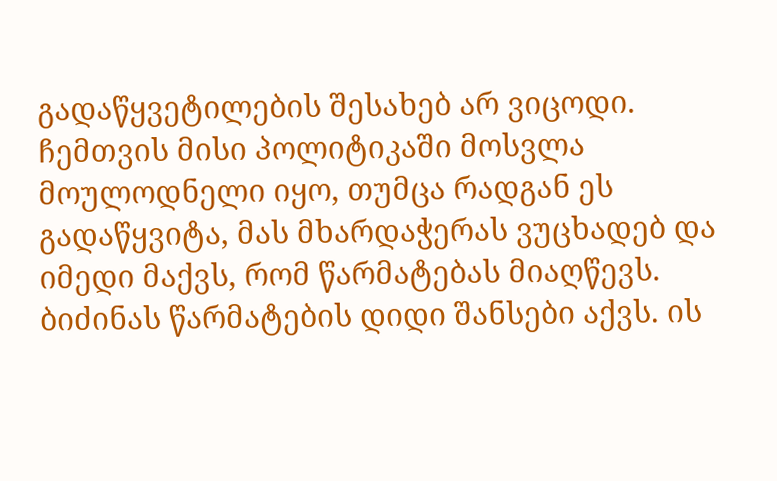გადაწყვეტილების შესახებ არ ვიცოდი. ჩემთვის მისი პოლიტიკაში მოსვლა მოულოდნელი იყო, თუმცა რადგან ეს გადაწყვიტა, მას მხარდაჭერას ვუცხადებ და იმედი მაქვს, რომ წარმატებას მიაღწევს. ბიძინას წარმატების დიდი შანსები აქვს. ის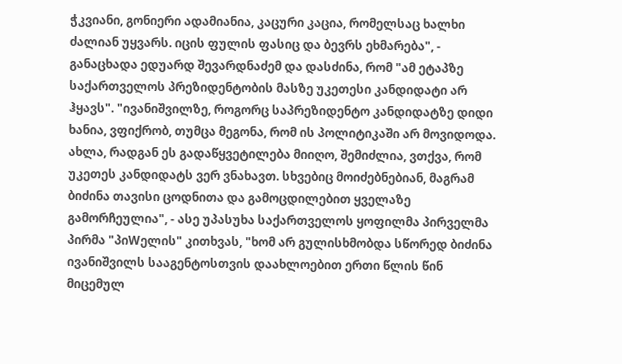ჭკვიანი, გონიერი ადამიანია, კაცური კაცია, რომელსაც ხალხი ძალიან უყვარს. იცის ფულის ფასიც და ბევრს ეხმარება", - განაცხადა ედუარდ შევარდნაძემ და დასძინა, რომ "ამ ეტაპზე საქართველოს პრეზიდენტობის მასზე უკეთესი კანდიდატი არ ჰყავს". "ივანიშვილზე, როგორც საპრეზიდენტო კანდიდატზე დიდი ხანია, ვფიქრობ, თუმცა მეგონა, რომ ის პოლიტიკაში არ მოვიდოდა. ახლა, რადგან ეს გადაწყვეტილება მიიღო, შემიძლია, ვთქვა, რომ უკეთეს კანდიდატს ვერ ვნახავთ. სხვებიც მოიძებნებიან, მაგრამ ბიძინა თავისი ცოდნითა და გამოცდილებით ყველაზე გამორჩეულია", - ასე უპასუხა საქართველოს ყოფილმა პირველმა პირმა "პიWელის" კითხვას, "ხომ არ გულისხმობდა სწორედ ბიძინა ივანიშვილს სააგენტოსთვის დაახლოებით ერთი წლის წინ მიცემულ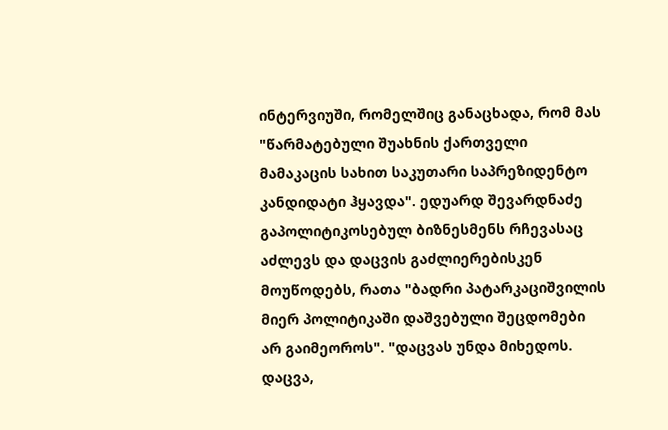ინტერვიუში, რომელშიც განაცხადა, რომ მას "წარმატებული შუახნის ქართველი მამაკაცის სახით საკუთარი საპრეზიდენტო კანდიდატი ჰყავდა". ედუარდ შევარდნაძე გაპოლიტიკოსებულ ბიზნესმენს რჩევასაც აძლევს და დაცვის გაძლიერებისკენ მოუწოდებს, რათა "ბადრი პატარკაციშვილის მიერ პოლიტიკაში დაშვებული შეცდომები არ გაიმეოროს". "დაცვას უნდა მიხედოს. დაცვა,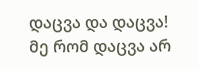დაცვა და დაცვა! მე რომ დაცვა არ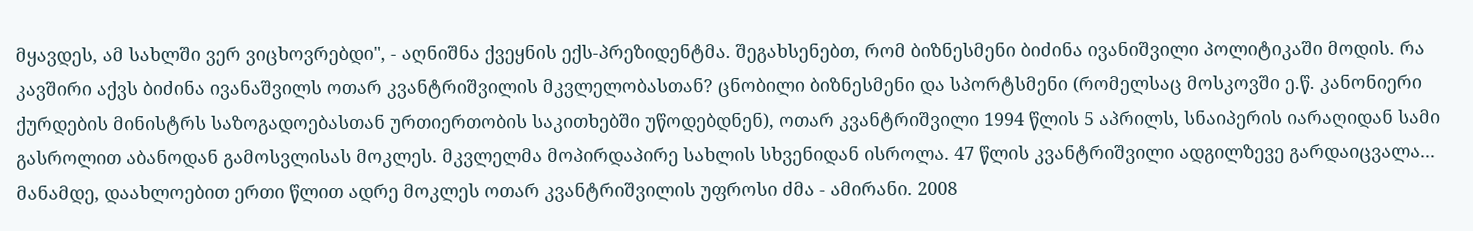მყავდეს, ამ სახლში ვერ ვიცხოვრებდი", - აღნიშნა ქვეყნის ექს-პრეზიდენტმა. შეგახსენებთ, რომ ბიზნესმენი ბიძინა ივანიშვილი პოლიტიკაში მოდის. რა კავშირი აქვს ბიძინა ივანაშვილს ოთარ კვანტრიშვილის მკვლელობასთან? ცნობილი ბიზნესმენი და სპორტსმენი (რომელსაც მოსკოვში ე.წ. კანონიერი ქურდების მინისტრს საზოგადოებასთან ურთიერთობის საკითხებში უწოდებდნენ), ოთარ კვანტრიშვილი 1994 წლის 5 აპრილს, სნაიპერის იარაღიდან სამი გასროლით აბანოდან გამოსვლისას მოკლეს. მკვლელმა მოპირდაპირე სახლის სხვენიდან ისროლა. 47 წლის კვანტრიშვილი ადგილზევე გარდაიცვალა... მანამდე, დაახლოებით ერთი წლით ადრე მოკლეს ოთარ კვანტრიშვილის უფროსი ძმა - ამირანი. 2008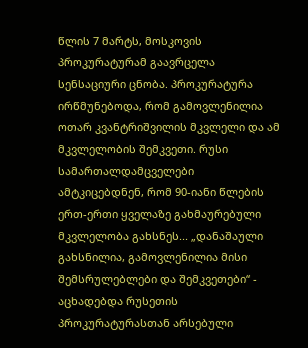წლის 7 მარტს, მოსკოვის პროკურატურამ გაავრცელა სენსაციური ცნობა. პროკურატურა ირწმუნებოდა, რომ გამოვლენილია ოთარ კვანტრიშვილის მკვლელი და ამ მკვლელობის შემკვეთი. რუსი სამართალდამცველები ამტკიცებდნენ, რომ 90-იანი წლების ერთ-ერთი ყველაზე გახმაურებული მკვლელობა გახსნეს... „დანაშაული გახსნილია, გამოვლენილია მისი შემსრულებლები და შემკვეთები“ - აცხადებდა რუსეთის პროკურატურასთან არსებული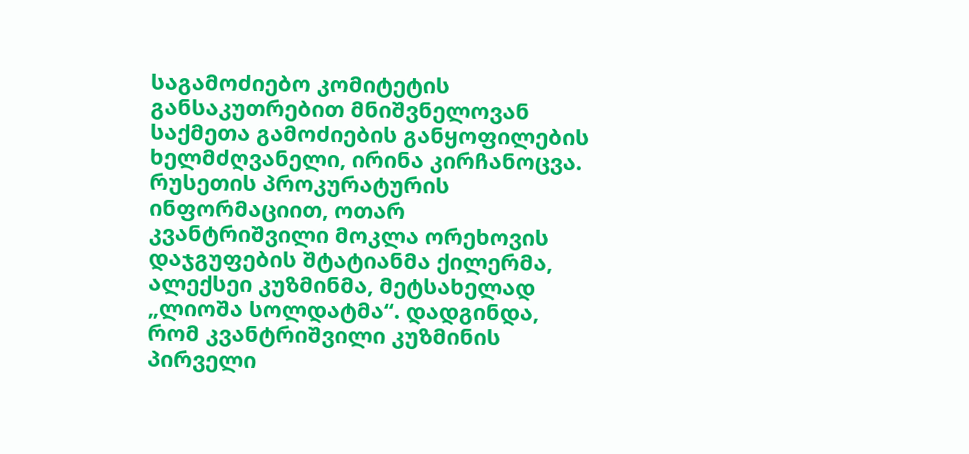საგამოძიებო კომიტეტის განსაკუთრებით მნიშვნელოვან საქმეთა გამოძიების განყოფილების ხელმძღვანელი, ირინა კირჩანოცვა. რუსეთის პროკურატურის ინფორმაციით, ოთარ კვანტრიშვილი მოკლა ორეხოვის დაჯგუფების შტატიანმა ქილერმა, ალექსეი კუზმინმა, მეტსახელად „ლიოშა სოლდატმა“. დადგინდა, რომ კვანტრიშვილი კუზმინის პირველი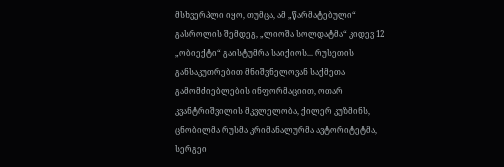მსხვერპლი იყო, თუმცა, ამ „წარმატებული“ გასროლის შემდეგ, „ლიოშა სოლდატმა“ კიდევ 12 „ობიექტი“ გაისტუმრა საიქიოს... რუსეთის განსაკუთრებით მნიშვნელოვან საქმეთა გამომძიებლების ინფორმაციით, ოთარ კვანტრიშვილის მკვლელობა, ქილერ კუზმინს, ცნობილმა რუსმა კრიმანალურმა ავტორიტეტმა, სერგეი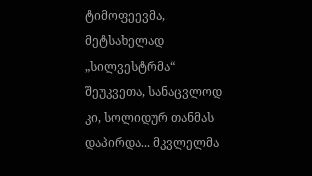ტიმოფეევმა, მეტსახელად „სილვესტრმა“ შეუკვეთა, სანაცვლოდ კი, სოლიდურ თანმას დაპირდა... მკვლელმა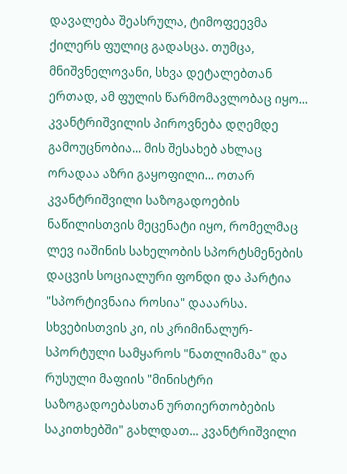დავალება შეასრულა, ტიმოფეევმა ქილერს ფულიც გადასცა. თუმცა, მნიშვნელოვანი, სხვა დეტალებთან ერთად, ამ ფულის წარმომავლობაც იყო... კვანტრიშვილის პიროვნება დღემდე გამოუცნობია... მის შესახებ ახლაც ორადაა აზრი გაყოფილი... ოთარ კვანტრიშვილი საზოგადოების ნაწილისთვის მეცენატი იყო, რომელმაც ლევ იაშინის სახელობის სპორტსმენების დაცვის სოციალური ფონდი და პარტია "სპორტივნაია როსია" დააარსა. სხვებისთვის კი, ის კრიმინალურ-სპორტული სამყაროს "ნათლიმამა" და რუსული მაფიის "მინისტრი საზოგადოებასთან ურთიერთობების საკითხებში" გახლდათ... კვანტრიშვილი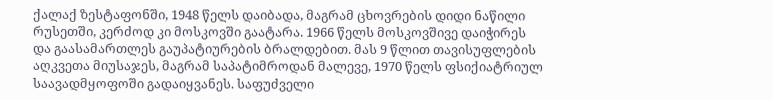ქალაქ ზესტაფონში, 1948 წელს დაიბადა, მაგრამ ცხოვრების დიდი ნაწილი რუსეთში, კერძოდ კი მოსკოვში გაატარა. 1966 წელს მოსკოვშივე დაიჭირეს და გაასამართლეს გაუპატიურების ბრალდებით. მას 9 წლით თავისუფლების აღკვეთა მიუსაჯეს, მაგრამ საპატიმროდან მალევე, 1970 წელს ფსიქიატრიულ საავადმყოფოში გადაიყვანეს. საფუძველი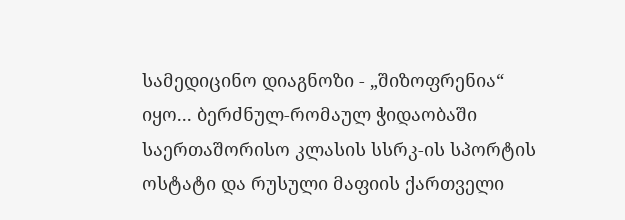სამედიცინო დიაგნოზი - „შიზოფრენია“ იყო... ბერძნულ-რომაულ ჭიდაობაში საერთაშორისო კლასის სსრკ-ის სპორტის ოსტატი და რუსული მაფიის ქართველი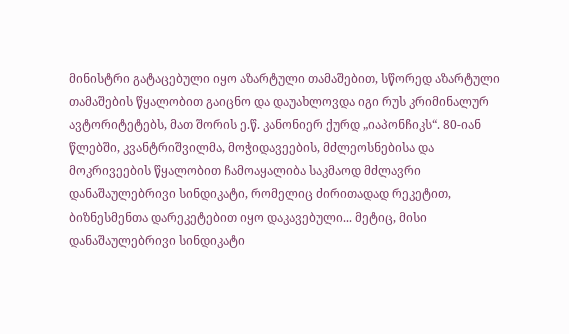მინისტრი გატაცებული იყო აზარტული თამაშებით, სწორედ აზარტული თამაშების წყალობით გაიცნო და დაუახლოვდა იგი რუს კრიმინალურ ავტორიტეტებს, მათ შორის ე.წ. კანონიერ ქურდ „იაპონჩიკს“. 80-იან წლებში, კვანტრიშვილმა, მოჭიდავეების, მძლეოსნებისა და მოკრივეების წყალობით ჩამოაყალიბა საკმაოდ მძლავრი დანაშაულებრივი სინდიკატი, რომელიც ძირითადად რეკეტით, ბიზნესმენთა დარეკეტებით იყო დაკავებული... მეტიც, მისი დანაშაულებრივი სინდიკატი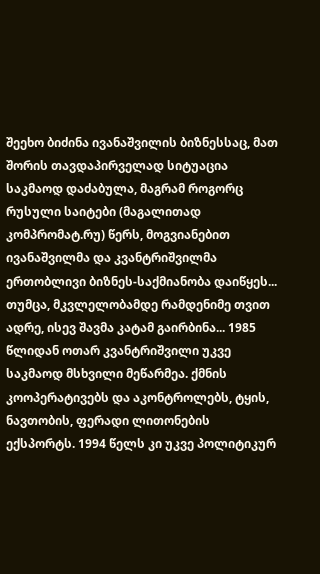შეეხო ბიძინა ივანაშვილის ბიზნესსაც, მათ შორის თავდაპირველად სიტუაცია საკმაოდ დაძაბულა, მაგრამ როგორც რუსული საიტები (მაგალითად კომპრომატ.რუ) წერს, მოგვიანებით ივანაშვილმა და კვანტრიშვილმა ერთობლივი ბიზნეს-საქმიანობა დაიწყეს... თუმცა, მკვლელობამდე რამდენიმე თვით ადრე, ისევ შავმა კატამ გაირბინა... 1985 წლიდან ოთარ კვანტრიშვილი უკვე საკმაოდ მსხვილი მეწარმეა. ქმნის კოოპერატივებს და აკონტროლებს, ტყის, ნავთობის, ფერადი ლითონების ექსპორტს. 1994 წელს კი უკვე პოლიტიკურ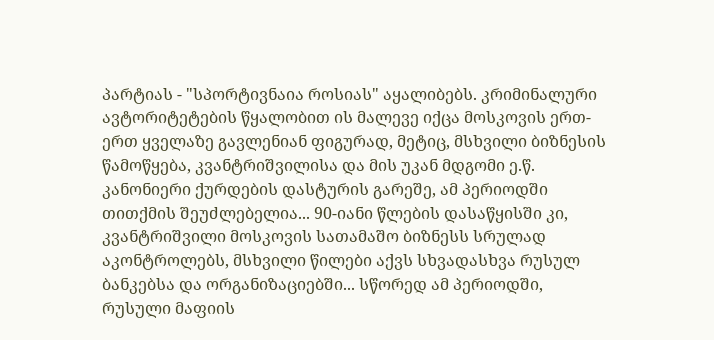პარტიას - "სპორტივნაია როსიას" აყალიბებს. კრიმინალური ავტორიტეტების წყალობით ის მალევე იქცა მოსკოვის ერთ-ერთ ყველაზე გავლენიან ფიგურად, მეტიც, მსხვილი ბიზნესის წამოწყება, კვანტრიშვილისა და მის უკან მდგომი ე.წ. კანონიერი ქურდების დასტურის გარეშე, ამ პერიოდში თითქმის შეუძლებელია... 90-იანი წლების დასაწყისში კი, კვანტრიშვილი მოსკოვის სათამაშო ბიზნესს სრულად აკონტროლებს, მსხვილი წილები აქვს სხვადასხვა რუსულ ბანკებსა და ორგანიზაციებში... სწორედ ამ პერიოდში, რუსული მაფიის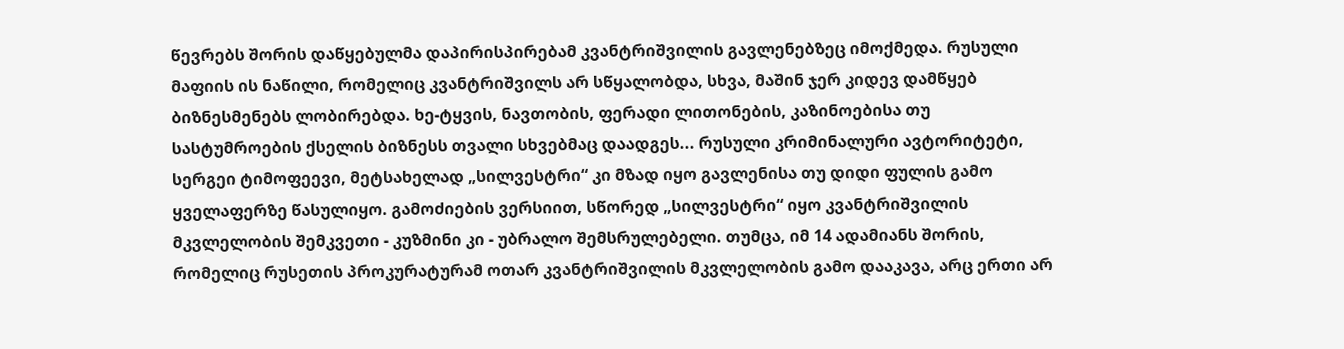წევრებს შორის დაწყებულმა დაპირისპირებამ კვანტრიშვილის გავლენებზეც იმოქმედა. რუსული მაფიის ის ნაწილი, რომელიც კვანტრიშვილს არ სწყალობდა, სხვა, მაშინ ჯერ კიდევ დამწყებ ბიზნესმენებს ლობირებდა. ხე-ტყვის, ნავთობის, ფერადი ლითონების, კაზინოებისა თუ სასტუმროების ქსელის ბიზნესს თვალი სხვებმაც დაადგეს... რუსული კრიმინალური ავტორიტეტი, სერგეი ტიმოფეევი, მეტსახელად „სილვესტრი“ კი მზად იყო გავლენისა თუ დიდი ფულის გამო ყველაფერზე წასულიყო. გამოძიების ვერსიით, სწორედ „სილვესტრი“ იყო კვანტრიშვილის მკვლელობის შემკვეთი - კუზმინი კი - უბრალო შემსრულებელი. თუმცა, იმ 14 ადამიანს შორის, რომელიც რუსეთის პროკურატურამ ოთარ კვანტრიშვილის მკვლელობის გამო დააკავა, არც ერთი არ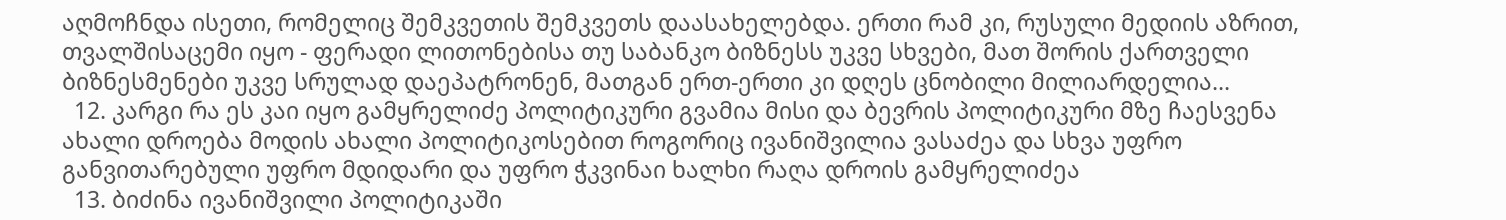აღმოჩნდა ისეთი, რომელიც შემკვეთის შემკვეთს დაასახელებდა. ერთი რამ კი, რუსული მედიის აზრით, თვალშისაცემი იყო - ფერადი ლითონებისა თუ საბანკო ბიზნესს უკვე სხვები, მათ შორის ქართველი ბიზნესმენები უკვე სრულად დაეპატრონენ, მათგან ერთ-ერთი კი დღეს ცნობილი მილიარდელია...
  12. კარგი რა ეს კაი იყო გამყრელიძე პოლიტიკური გვამია მისი და ბევრის პოლიტიკური მზე ჩაესვენა ახალი დროება მოდის ახალი პოლიტიკოსებით როგორიც ივანიშვილია ვასაძეა და სხვა უფრო განვითარებული უფრო მდიდარი და უფრო ჭკვინაი ხალხი რაღა დროის გამყრელიძეა
  13. ბიძინა ივანიშვილი პოლიტიკაში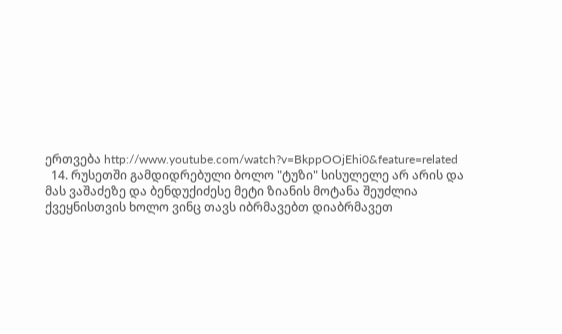ერთვება http://www.youtube.com/watch?v=BkppOOjEhi0&feature=related
  14. რუსეთში გამდიდრებული ბოლო "ტუზი" სისულელე არ არის და მას ვაშაძეზე და ბენდუქიძესე მეტი ზიანის მოტანა შეუძლია ქვეყნისთვის ხოლო ვინც თავს იბრმავებთ დიაბრმავეთ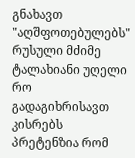გნახავთ "აღშფოთებულებს" რუსული მძიმე ტალახიანი უღელი რო გადაგიხრისავთ კისრებს პრეტენზია რომ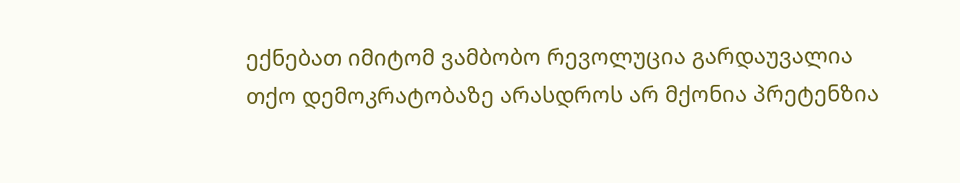ექნებათ იმიტომ ვამბობო რევოლუცია გარდაუვალია თქო დემოკრატობაზე არასდროს არ მქონია პრეტენზია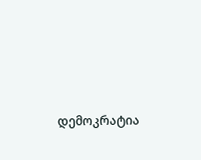დემოკრატია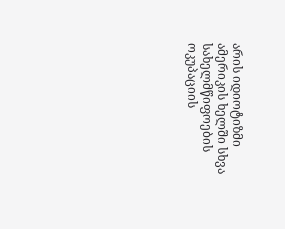არის იდიოტიზმი ამერიკის ხელში სხვა სახელმწიფოების ოკუპაციის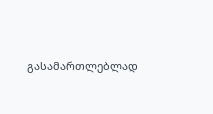გასამართლებლად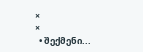×
×
  • შექმენი...